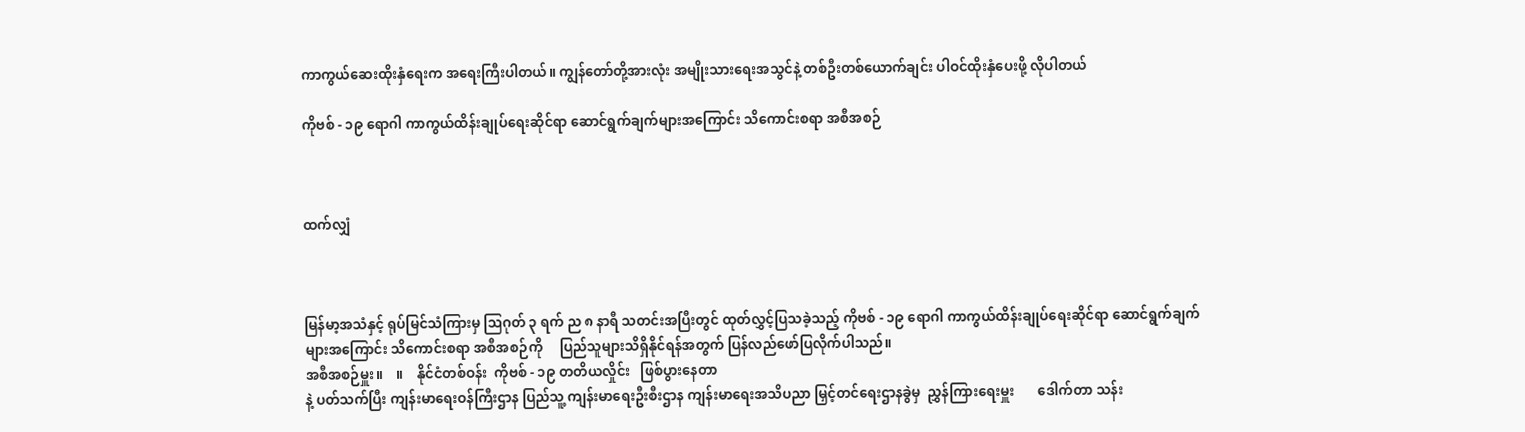ကာကွယ်ဆေးထိုးနှံရေးက အရေးကြီးပါတယ်။ ကျွန်တော်တို့အားလုံး အမျိုးသားရေးအသွင်နဲ့ တစ်ဦးတစ်ယောက်ချင်း ပါဝင်ထိုးနှံပေးဖို့ လိုပါတယ်

ကိုဗစ် - ၁၉ ရောဂါ ကာကွယ်ထိန်းချုပ်ရေးဆိုင်ရာ ဆောင်ရွက်ချက်များအကြောင်း သိကောင်းစရာ အစီအစဉ်



ထက်လျှံ



မြန်မာ့အသံနှင့် ရုပ်မြင်သံကြားမှ ဩဂုတ် ၃ ရက် ည ၈ နာရီ သတင်းအပြီးတွင် ထုတ်လွှင့်ပြသခဲ့သည့် ကိုဗစ် - ၁၉ ရောဂါ ကာကွယ်ထိန်းချုပ်ရေးဆိုင်ရာ ဆောင်ရွက်ချက်များအကြောင်း သိကောင်းစရာ အစီအစဉ်ကို     ပြည်သူများသိရှိနိုင်ရန်အတွက် ပြန်လည်ဖော်ပြလိုက်ပါသည်။
အစီအစဉ်မှူး။    ။    နိုင်ငံတစ်ဝန်း  ကိုဗစ် - ၁၉ တတိယလှိုင်း   ဖြစ်ပွားနေတာ
နဲ့ ပတ်သက်ပြီး ကျန်းမာရေးဝန်ကြီးဌာန ပြည်သူ့ ကျန်းမာရေးဦးစီးဌာန ကျန်းမာရေးအသိပညာ မြှင့်တင်‌ရေးဌာနခွဲမှ  ညွှန်ကြားရေးမှူး       ဒေါက်တာ သန်း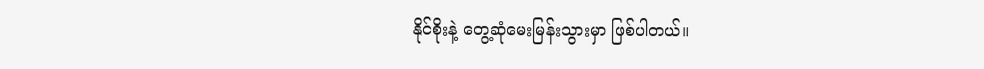နိုင်စိုးနဲ့ တွေ့ဆုံမေးမြန်းသွားမှာ ဖြစ်ပါတယ်။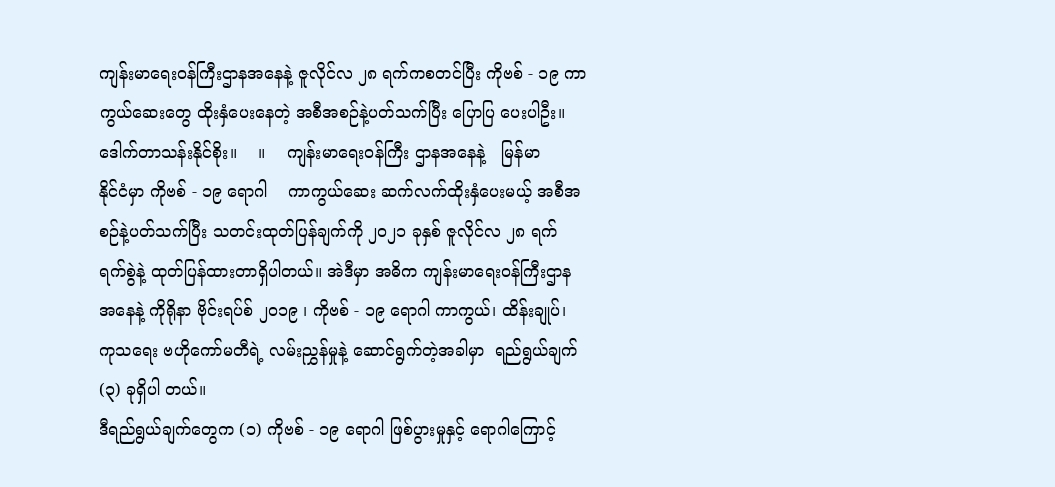ကျန်းမာရေးဝန်ကြီးဌာနအနေနဲ့ ဇူလိုင်လ ၂၈ ရက်ကစတင်ပြီး ကိုဗစ် - ၁၉ ကာကွယ်ဆေးတွေ ထိုးနှံပေးနေတဲ့ အစီအစဉ်နဲ့ပတ်သက်ပြီး ပြောပြ ပေးပါဦး။
ဒေါက်တာသန်းနိုင်စိုး။    ။    ကျန်းမာရေးဝန်ကြီး ဌာနအနေနဲ့   မြန်မာ
နိုင်ငံမှာ ကိုဗစ် - ၁၉ ရောဂါ    ကာကွယ်ဆေး ဆက်လက်ထိုးနှံပေးမယ့် အစီအစဉ်နဲ့ပတ်သက်ပြီး သတင်းထုတ်ပြန်ချက်ကို ၂၀၂၁ ခုနှစ် ဇူလိုင်လ ၂၈ ရက် ရက်စွဲနဲ့ ထုတ်ပြန်ထားတာရှိပါတယ်။ အဲဒီမှာ အဓိက ကျန်းမာရေးဝန်ကြီးဌာနအနေနဲ့ ကိုရိုနာ ဗိုင်းရပ်စ် ၂၀၁၉ ၊ ကိုဗစ် - ၁၉ ရောဂါ ကာကွယ်၊ ထိန်းချုပ်၊ ကုသရေး ဗဟိုကော်မတီရဲ့ လမ်းညွှန်မှုနဲ့ ဆောင်ရွက်တဲ့အခါမှာ  ရည်ရွယ်ချက်  (၃) ခုရှိပါ တယ်။
ဒီရည်ရွယ်ချက်တွေက (၁) ကိုဗစ် - ၁၉ ရောဂါ ဖြစ်ပွားမှုနှင့် ရောဂါကြောင့်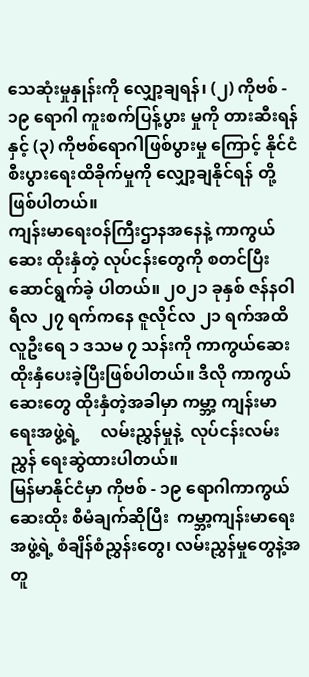သေဆုံးမှုနှုန်းကို လျှော့ချရန်၊ (၂) ကိုဗစ် - ၁၉ ရောဂါ ကူးစက်ပြန့်ပွား မှုကို တားဆီးရန်နှင့် (၃) ကိုဗစ်ရောဂါဖြစ်ပွားမှု ကြောင့် နိုင်ငံစီးပွားရေးထိခိုက်မှုကို လျှော့ချနိုင်ရန် တို့ဖြစ်ပါတယ်။
ကျန်းမာရေးဝန်ကြီးဌာနအနေနဲ့ ကာကွယ်ဆေး ထိုးနှံတဲ့ လုပ်ငန်းတွေကို စတင်ပြီး ဆောင်ရွက်ခဲ့ ပါတယ်။ ၂၀၂၁ ခုနှစ် ဇန်နဝါရီလ ၂၇ ရက်ကနေ ဇူလိုင်လ ၂၁ ရက်အထိ လူဦးရေ ၁ ဒသမ ၇ သန်းကို ကာကွယ်ဆေး ထိုးနှံပေးခဲ့ပြီးဖြစ်ပါတယ်။ ဒီလို ကာကွယ်ဆေးတွေ ထိုးနှံတဲ့အခါမှာ ကမ္ဘာ့ ကျန်းမာ ရေးအဖွဲ့ရဲ့     လမ်းညွှန်မှုနဲ့  လုပ်ငန်းလမ်းညွှန် ရေးဆွဲထားပါတယ်။
မြန်မာနိုင်ငံမှာ ကိုဗစ် - ၁၉ ရောဂါကာကွယ် ဆေးထိုး စီမံချက်ဆိုပြီး  ကမ္ဘာ့ကျန်းမာရေးအဖွဲ့ရဲ့ စံချိန်စံညွှန်းတွေ၊ လမ်းညွှန်မှုတွေနဲ့အတူ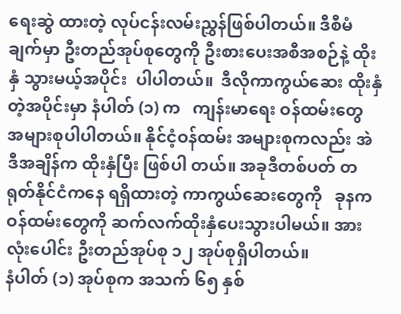ရေးဆွဲ ထားတဲ့ လုပ်ငန်းလမ်းညွှန်ဖြစ်ပါတယ်။ ဒီစီမံချက်မှာ ဦးတည်အုပ်စုတွေကို ဦးစားပေးအစီအစဉ်နဲ့ ထိုးနှံ သွားမယ့်အပိုင်း  ပါပါတယ်။  ဒီလိုကာကွယ်ဆေး ထိုးနှံတဲ့အပိုင်းမှာ နံပါတ် (၁) က   ကျန်းမာရေး ဝန်ထမ်းတွေ အများစုပါပါတယ်။ နိုင်ငံ့ဝန်ထမ်း အများစုကလည်း အဲဒီအချိန်က ထိုးနှံပြီး ဖြစ်ပါ တယ်။ အခုဒီတစ်ပတ် တရုတ်နိုင်ငံကနေ ရရှိထားတဲ့ ကာကွယ်ဆေးတွေကို   ခုနက   ဝန်ထမ်းတွေကို ဆက်လက်ထိုးနှံပေးသွားပါမယ်။ အားလုံးပေါင်း ဦးတည်အုပ်စု ၁၂ အုပ်စုရှိပါတယ်။
နံပါတ် (၁) အုပ်စုက အသက် ၆၅ နှစ်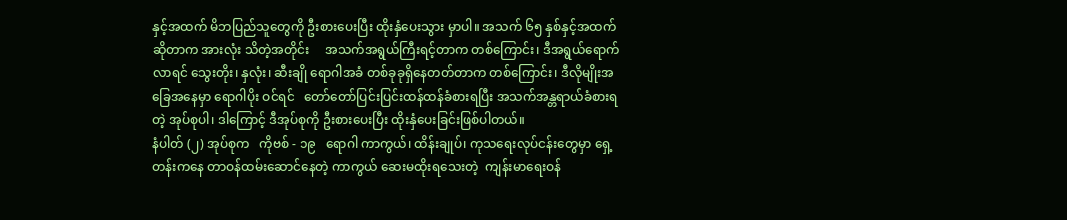နှင့်အထက် မိဘပြည်သူတွေကို ဦးစားပေးပြီး ထိုးနှံပေးသွား မှာပါ။ အသက် ၆၅ နှစ်နှင့်အထက်ဆိုတာက အားလုံး သိတဲ့အတိုင်း     အသက်အရွယ်ကြီးရင့်တာက တစ်ကြောင်း၊ ဒီအရွယ်ရောက်လာရင် သွေးတိုး၊ နှလုံး၊ ဆီးချို ရောဂါအခံ တစ်ခုခုရှိနေတတ်တာက တစ်ကြောင်း၊ ဒီလိုမျိုးအခြေအနေမှာ ရောဂါပိုး ဝင်ရင်   တော်တော်ပြင်းပြင်းထန်ထန်ခံစားရပြီး အသက်အန္တရာယ်ခံစားရတဲ့ အုပ်စုပါ၊ ဒါကြောင့် ဒီအုပ်စုကို ဦးစားပေးပြီး ထိုးနှံပေးခြင်းဖြစ်ပါတယ်။
နံပါတ် (၂) အုပ်စုက   ကိုဗစ် - ၁၉   ရောဂါ ကာကွယ်၊ ထိန်းချုပ်၊ ကုသရေးလုပ်ငန်းတွေမှာ ရှေ့တန်းကနေ တာဝန်ထမ်းဆောင်နေတဲ့ ကာကွယ် ဆေးမထိုးရသေးတဲ့  ကျန်းမာရေးဝန်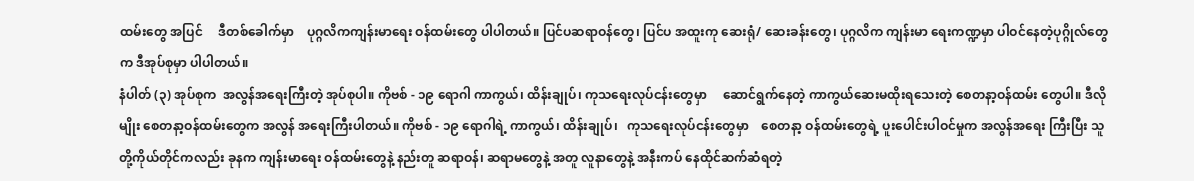ထမ်းတွေ အပြင်     ဒီတစ်ခေါက်မှာ    ပုဂ္ဂလိကကျန်းမာရေး ဝန်ထမ်းတွေ ပါပါတယ်။ ပြင်ပဆရာဝန်တွေ၊ ပြင်ပ အထူးကု ဆေးရုံ/ ဆေးခန်းတွေ၊ ပုဂ္ဂလိက ကျန်းမာ ရေးကဏ္ဍမှာ ပါဝင်နေတဲ့ပုဂ္ဂိုလ်တွေက ဒီအုပ်စုမှာ ပါပါတယ်။
နံပါတ် (၃) အုပ်စုက  အလွန်အရေးကြီးတဲ့ အုပ်စုပါ။ ကိုဗစ် - ၁၉ ရောဂါ ကာကွယ်၊ ထိန်းချုပ်၊ ကုသရေးလုပ်ငန်းတွေမှာ     ဆောင်ရွက်နေတဲ့ ကာကွယ်ဆေးမထိုးရသေးတဲ့ စေတနာ့ဝန်ထမ်း တွေပါ။ ဒီလိုမျိုး စေတနာ့ဝန်ထမ်းတွေက အလွန် အရေးကြီးပါတယ်။ ကိုဗစ် - ၁၉ ရောဂါရဲ့ ကာကွယ်၊ ထိန်းချုပ်၊   ကုသရေးလုပ်ငန်းတွေမှာ    စေတနာ့ ဝန်ထမ်းတွေရဲ့ ပူးပေါင်းပါဝင်မှုက အလွန်အရေး ကြီးပြီး သူတို့ကိုယ်တိုင်ကလည်း ခုနက ကျန်းမာရေး ဝန်ထမ်းတွေနဲ့ နည်းတူ ဆရာဝန်၊ ဆရာမတွေနဲ့ အတူ လူနာတွေနဲ့ အနီးကပ် နေထိုင်ဆက်ဆံရတဲ့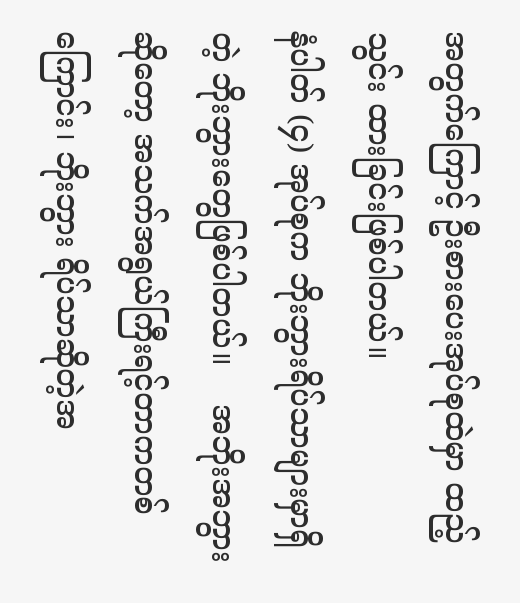အတွက်ကြောင့် ဦးစားပေးအုပ်စုထဲမှာ ထည့်သွင်း ထားခြင်းဖြစ်ပါတယ်။
နံပါတ် (၄) အုပ်စုက ဘိုးဘွားရိပ်သာများမှာရှိတဲ့ ဘိုးဘွားတွေဖြစ်ပါတယ်။    အဘိုးအဘွားဆိုတော့ အသက်အရွယ်ကြီးရင့်တာကတစ်ကြောင်း၊ ဘိုးဘွား ရိပ်သာဆိုတဲ့အ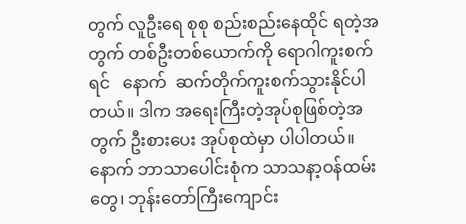တွက် လူဦးရေ စုစု စည်းစည်းနေထိုင် ရတဲ့အတွက် တစ်ဦးတစ်ယောက်ကို ရောဂါကူးစက် ရင်   နောက်  ဆက်တိုက်ကူးစက်သွားနိုင်ပါတယ်။ ဒါက အရေးကြီးတဲ့အုပ်စုဖြစ်တဲ့အတွက် ဦးစားပေး အုပ်စုထဲမှာ ပါပါတယ်။ နောက် ဘာသာပေါင်းစုံက သာသနာ့ဝန်ထမ်းတွေ၊ ဘုန်းတော်ကြီးကျောင်း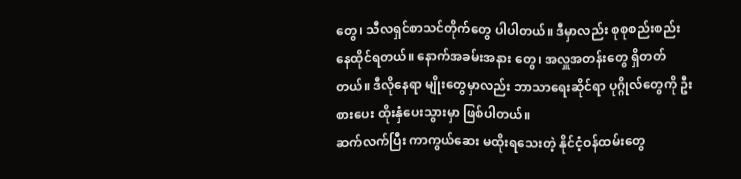တွေ၊ သီလရှင်စာသင်တိုက်တွေ ပါပါတယ်။ ဒီမှာလည်း စုစုစည်းစည်း နေထိုင်ရတယ်။ နောက်အခမ်းအနား တွေ၊ အလှူအတန်းတွေ ရှိတတ်တယ်။ ဒီလိုနေရာ မျိုးတွေမှာလည်း ဘာသာရေးဆိုင်ရာ ပုဂ္ဂိုလ်တွေကို ဦးစားပေး ထိုးနှံပေးသွားမှာ ဖြစ်ပါတယ်။
ဆက်လက်ပြီး ကာကွယ်ဆေး မထိုးရသေးတဲ့ နိုင်ငံ့ဝန်ထမ်းတွေ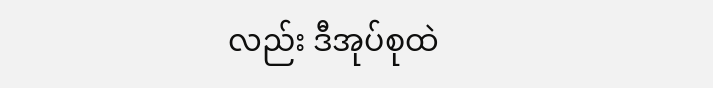လည်း ဒီအုပ်စုထဲ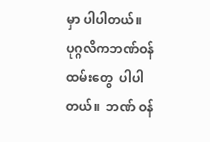မှာ ပါပါတယ်။ ပုဂ္ဂလိကဘဏ်ဝန်ထမ်းတွေ  ပါပါတယ်။  ဘဏ် ဝန်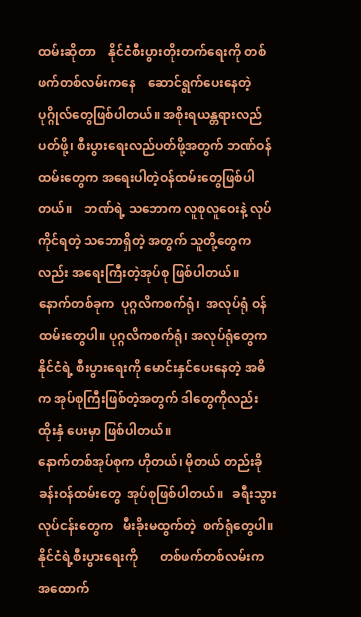ထမ်းဆိုတာ    နိုင်ငံစီးပွားတိုးတက်ရေးကို တစ်ဖက်တစ်လမ်းကနေ    ဆောင်ရွက်ပေးနေတဲ့ ပုဂ္ဂိုလ်တွေဖြစ်ပါတယ်။ အစိုးရယန္တရားလည်ပတ်ဖို့၊ စီးပွားရေးလည်ပတ်ဖို့အတွက် ဘဏ်ဝန်ထမ်းတွေက အရေးပါတဲ့ဝန်ထမ်းတွေဖြစ်ပါတယ်။    ဘဏ်ရဲ့ သဘောက လူစုလူဝေးနဲ့ လုပ်ကိုင်ရတဲ့ သဘောရှိတဲ့ အတွက် သူတို့တွေကလည်း အရေးကြီးတဲ့အုပ်စု ဖြစ်ပါတယ်။
နောက်တစ်ခုက  ပုဂ္ဂလိကစက်ရုံ၊  အလုပ်ရုံ ဝန်ထမ်းတွေပါ။ ပုဂ္ဂလိကစက်ရုံ၊ အလုပ်ရုံတွေက နိုင်ငံရဲ့ စီးပွားရေးကို မောင်းနှင်ပေးနေတဲ့ အဓိက အုပ်စုကြီးဖြစ်တဲ့အတွက် ဒါတွေကိုလည်း ထိုးနှံ ပေးမှာ ဖြစ်ပါတယ်။
နောက်တစ်အုပ်စုက ဟိုတယ်၊ မိုတယ် တည်းခို ခန်းဝန်ထမ်းတွေ  အုပ်စုဖြစ်ပါတယ်။   ခရီးသွား လုပ်ငန်းတွေက   မီးခိုးမထွက်တဲ့  စက်ရုံတွေပါ။ နိုင်ငံရဲ့စီးပွားရေးကို       တစ်ဖက်တစ်လမ်းက အထောက်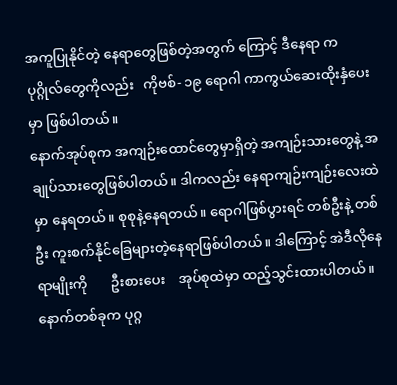အကူပြုနိုင်တဲ့ နေရာတွေဖြစ်တဲ့အတွက် ကြောင့် ဒီနေရာ က   ပုဂ္ဂိုလ်တွေကိုလည်း   ကိုဗစ်- ၁၉ ရောဂါ ကာကွယ်ဆေးထိုးနှံပေးမှာ ဖြစ်ပါတယ်။
နောက်အုပ်စုက အကျဉ်းထောင်တွေမှာရှိတဲ့ အကျဉ်းသားတွေနဲ့ အချုပ်သားတွေဖြစ်ပါတယ်။ ဒါကလည်း နေရာကျဉ်းကျဉ်းလေးထဲမှာ နေရတယ်။ စုစုနဲ့နေရတယ်။ ရောဂါဖြစ်ပွားရင် တစ်ဦးနဲ့ တစ်ဦး ကူးစက်နိုင်ခြေများတဲ့နေရာဖြစ်ပါတယ်။ ဒါကြောင့် အဲဒီလိုနေရာမျိုးကို       ဦးစားပေး    အုပ်စုထဲမှာ ထည့်သွင်းထားပါတယ်။
နောက်တစ်ခုက ပုဂ္ဂ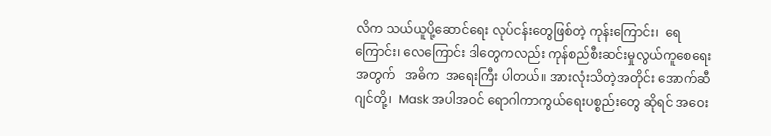လိက သယ်ယူပို့ဆောင်ရေး လုပ်ငန်းတွေဖြစ်တဲ့ ကုန်းကြောင်း၊  ရေကြောင်း၊ လေကြောင်း ဒါတွေကလည်း ကုန်စည်စီးဆင်းမှုလွယ်ကူစေရေးအတွက်   အဓိက  အရေးကြီး ပါတယ်။ အားလုံးသိတဲ့အတိုင်း အောက်ဆီဂျင်တို့၊  Mask အပါအဝင် ရောဂါကာကွယ်ရေးပစ္စည်းတွေ ဆိုရင် အဝေး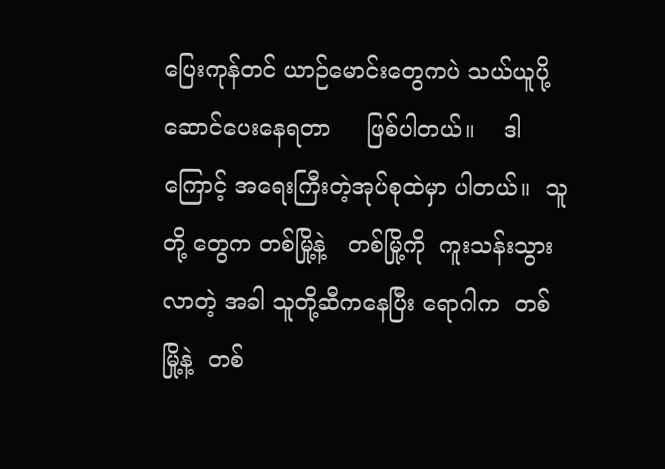ပြေးကုန်တင် ယာဉ်မောင်းတွေကပဲ သယ်ယူပို့ဆောင်ပေးနေရတာ     ဖြစ်ပါတယ်။    ဒါကြောင့် အရေးကြီးတဲ့အုပ်စုထဲမှာ ပါတယ်။  သူတို့ တွေက တစ်မြို့နဲ့   တစ်မြို့ကို  ကူးသန်းသွားလာတဲ့ အခါ သူတို့ဆီကနေပြီး ရောဂါက  တစ်မြို့နဲ့  တစ်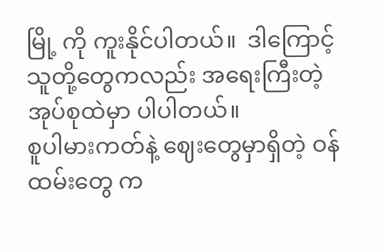မြို့ ကို ကူးနိုင်ပါတယ်။  ဒါကြောင့်  သူတို့တွေကလည်း အရေးကြီးတဲ့ အုပ်စုထဲမှာ ပါပါတယ်။
စူပါမားကတ်နဲ့ ဈေးတွေမှာရှိတဲ့ ဝန်ထမ်းတွေ က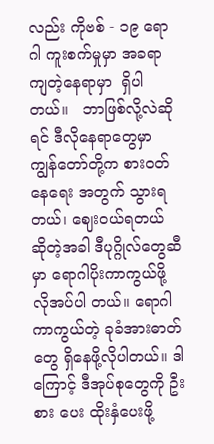လည်း ကိုဗစ် - ၁၉ ရောဂါ ကူးစက်မှုမှာ အခရာ ကျတဲ့နေရာမှာ  ရှိပါတယ်။   ဘာဖြစ်လို့လဲဆိုရင် ဒီလိုနေရာတွေမှာ ကျွန်တော်တို့က စားဝတ်နေရေး အတွက် သွားရတယ်၊ ဈေးဝယ်ရတယ် ဆိုတဲ့အခါ ဒီပုဂ္ဂိုလ်တွေဆီမှာ ရောဂါပိုးကာကွယ်ဖို့ လိုအပ်ပါ တယ်။ ရောဂါကာကွယ်တဲ့ ခုခံအားဓာတ်တွေ ရှိနေဖို့လိုပါတယ်။ ဒါကြောင့် ဒီအုပ်စုတွေကို ဦးစား ပေး ထိုးနှံပေးဖို့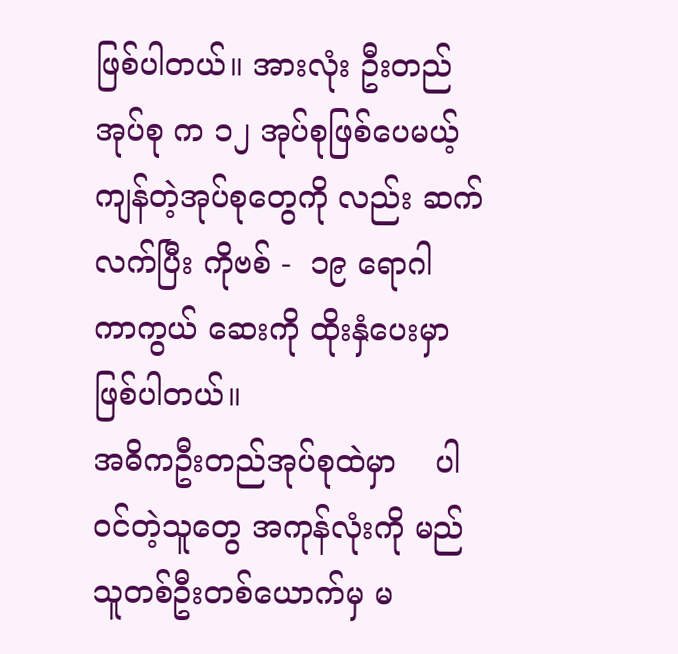ဖြစ်ပါတယ်။ အားလုံး ဦးတည်အုပ်စု က ၁၂ အုပ်စုဖြစ်ပေမယ့်   ကျန်တဲ့အုပ်စုတွေကို လည်း ဆက်လက်ပြီး ကိုဗစ် -  ၁၉ ရောဂါ ကာကွယ် ဆေးကို ထိုးနှံပေးမှာ ဖြစ်ပါတယ်။
အဓိကဦးတည်အုပ်စုထဲမှာ    ပါဝင်တဲ့သူတွေ အကုန်လုံးကို မည်သူတစ်ဦးတစ်ယောက်မှ မ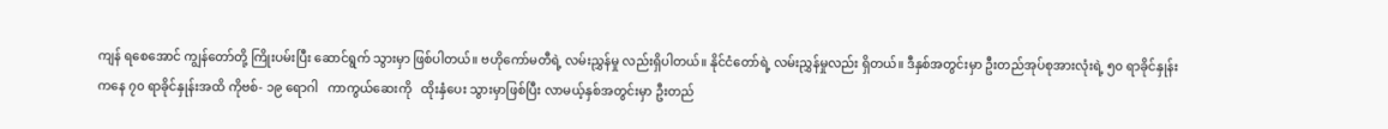ကျန် ရစေအောင် ကျွန်တော်တို့ ကြိုးပမ်းပြီး ဆောင်ရွက် သွားမှာ ဖြစ်ပါတယ်။ ဗဟိုကော်မတီရဲ့ လမ်းညွှန်မှု လည်းရှိပါတယ်။ နိုင်ငံတော်ရဲ့ လမ်းညွှန်မှုလည်း ရှိတယ်။ ဒီနှစ်အတွင်းမှာ ဦးတည်အုပ်စုအားလုံးရဲ့ ၅၀ ရာခိုင်နှုန်းကနေ ၇၀ ရာခိုင်နှုန်းအထိ ကိုဗစ်- ၁၉ ရောဂါ   ကာကွယ်ဆေးကို   ထိုးနှံပေး သွားမှာဖြစ်ပြီး လာမယ့်နှစ်အတွင်းမှာ ဦးတည်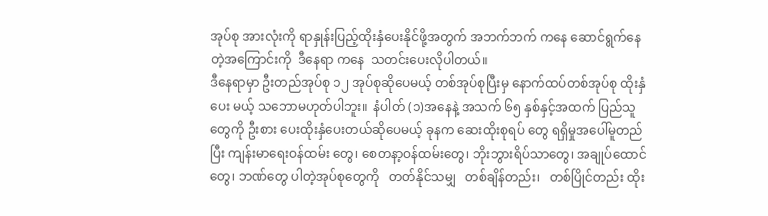အုပ်စု အားလုံးကို ရာနှုန်းပြည့်ထိုးနှံပေးနိုင်ဖို့အတွက် အဘက်ဘက် ကနေ ဆောင်ရွက်နေတဲ့အကြောင်းကို  ဒီနေရာ ကနေ  သတင်းပေးလိုပါတယ်။
ဒီနေရာမှာ ဦးတည်အုပ်စု ၁၂ အုပ်စုဆိုပေမယ့် တစ်အုပ်စုပြီးမှ နောက်ထပ်တစ်အုပ်စု ထိုးနှံပေး မယ့် သဘောမဟုတ်ပါဘူး။  နံပါတ် (၁)အနေနဲ့ အသက် ၆၅ နှစ်နှင့်အထက် ပြည်သူတွေကို ဦးစား ပေးထိုးနှံပေးတယ်ဆိုပေမယ့် ခုနက ဆေးထိုးစုရပ် တွေ ရရှိမှုအပေါ်မူတည်ပြီး ကျန်းမာရေးဝန်ထမ်း တွေ၊ စေတနာ့ဝန်ထမ်းတွေ၊ ဘိုးဘွားရိပ်သာတွေ၊ အချုပ်ထောင်တွေ၊ ဘဏ်တွေ ပါတဲ့အုပ်စုတွေကို   တတ်နိုင်သမျှ   တစ်ချိန်တည်း၊   တစ်ပြိုင်တည်း ထိုး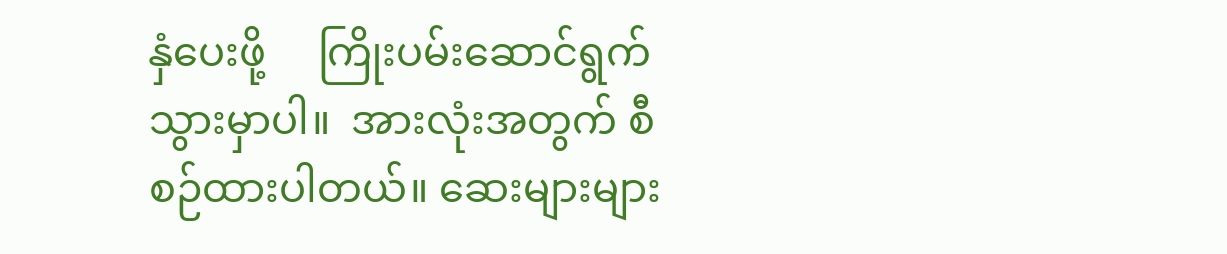နှံပေးဖို့     ကြိုးပမ်းဆောင်ရွက်သွားမှာပါ။  အားလုံးအတွက် စီစဉ်ထားပါတယ်။ ဆေးများများ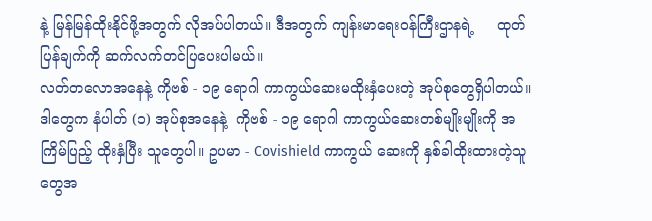နဲ့ မြန်မြန်ထိုးနိုင်ဖို့အတွက် လိုအပ်ပါတယ်။ ဒီအတွက် ကျန်းမာရေးဝန်ကြီးဌာနရဲ့     ထုတ်ပြန်ချက်ကို ဆက်လက်တင်ပြပေးပါမယ်။
လတ်တလောအနေနဲ့ ကိုဗစ် - ၁၉ ရောဂါ ကာကွယ်ဆေးမထိုးနှံပေးတဲ့ အုပ်စုတွေရှိပါတယ်။ ဒါတွေက နံပါတ် (၁) အုပ်စုအနေနဲ့  ကိုဗစ် - ၁၉ ရောဂါ ကာကွယ်ဆေးတစ်မျိုးမျိုးကို အကြိမ်ပြည့် ထိုးနှံပြီး သူတွေပါ။ ဥပမာ - Covishield ကာကွယ် ဆေးကို နှစ်ခါထိုးထားတဲ့သူတွေအ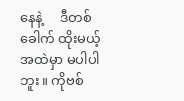နေနဲ့     ဒီတစ်ခေါက် ထိုးမယ့်အထဲမှာ မပါပါဘူး။ ကိုဗစ်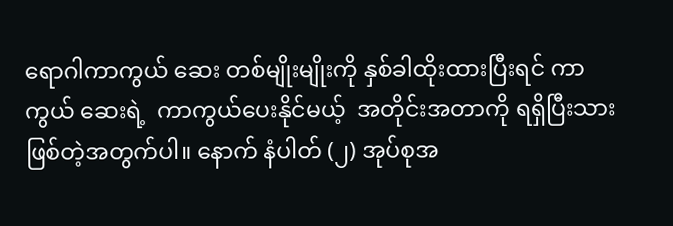ရောဂါကာကွယ် ဆေး တစ်မျိုးမျိုးကို နှစ်ခါထိုးထားပြီးရင် ကာကွယ် ဆေးရဲ့  ကာကွယ်ပေးနိုင်မယ့်  အတိုင်းအတာကို ရရှိပြီးသားဖြစ်တဲ့အတွက်ပါ။ နောက် နံပါတ် (၂) အုပ်စုအ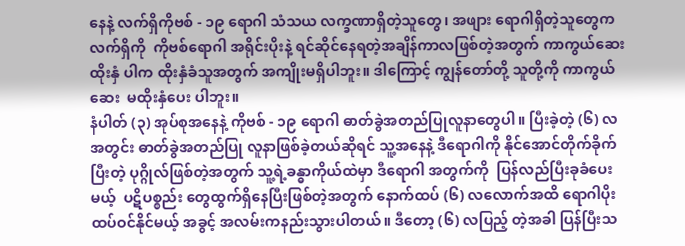နေနဲ့ လက်ရှိကိုဗစ် - ၁၉ ရောဂါ သံသယ လက္ခဏာရှိတဲ့သူတွေ၊ အဖျား ရောဂါရှိတဲ့သူတွေက  လက်ရှိကို  ကိုဗစ်ရောဂါ အရိုင်းပိုးနဲ့ ရင်ဆိုင်နေရတဲ့အချိန်ကာလဖြစ်တဲ့အတွက် ကာကွယ်ဆေးထိုးနှံ ပါက ထိုးနှံခံသူအတွက် အကျိုးမရှိပါဘူး။ ဒါကြောင့် ကျွန်တော်တို့ သူတို့ကို ကာကွယ်ဆေး  မထိုးနှံပေး ပါဘူး။
နံပါတ် (၃) အုပ်စုအနေနဲ့ ကိုဗစ် - ၁၉ ရောဂါ ဓာတ်ခွဲအတည်ပြုလူနာတွေပါ။ ပြီးခဲ့တဲ့ (၆) လ အတွင်း ဓာတ်ခွဲအတည်ပြု လူနာဖြစ်ခဲ့တယ်ဆိုရင် သူ့အနေနဲ့ ဒီရောဂါကို နိုင်အောင်တိုက်ခိုက်ပြီးတဲ့ ပုဂ္ဂိုလ်ဖြစ်တဲ့အတွက် သူ့ရဲ့ခန္ဓာကိုယ်ထဲမှာ ဒီရောဂါ အတွက်ကို  ပြန်လည်ပြီးခုခံပေးမယ့်  ပဋိပစ္စည်း တွေထွက်ရှိနေပြီးဖြစ်တဲ့အတွက် နောက်ထပ် (၆) လလောက်အထိ ရောဂါပိုးထပ်ဝင်နိုင်မယ့် အခွင့် အလမ်းကနည်းသွားပါတယ်။ ဒီတော့ (၆) လပြည့် တဲ့အခါ ပြန်ပြီးသ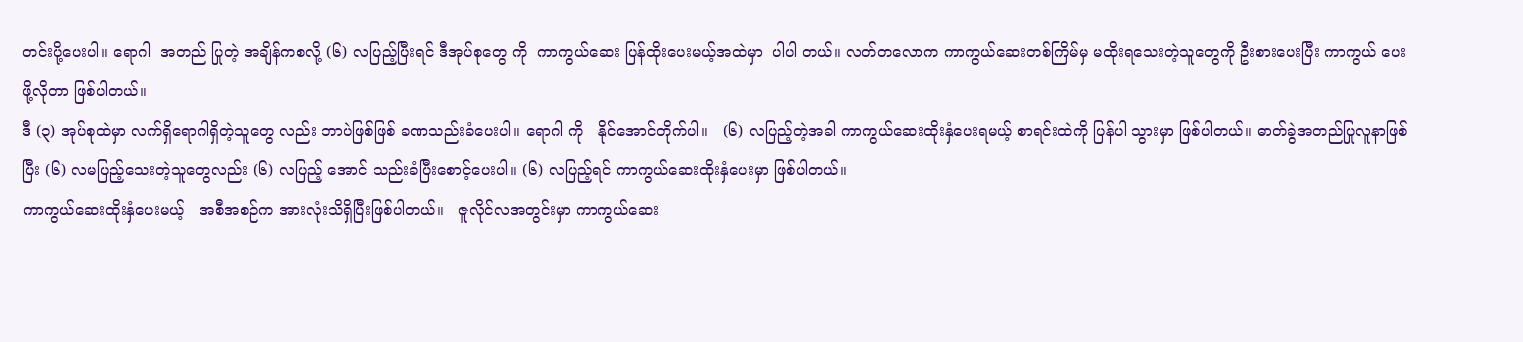တင်းပို့ပေးပါ။ ရောဂါ  အတည် ပြုတဲ့ အချိန်ကစလို့ (၆) လပြည့်ပြီးရင် ဒီအုပ်စုတွေ ကို  ကာကွယ်ဆေး ပြန်ထိုးပေးမယ့်အထဲမှာ  ပါပါ တယ်။ လတ်တလောက ကာကွယ်ဆေးတစ်ကြိမ်မှ မထိုးရသေးတဲ့သူတွေကို ဦးစားပေးပြီး ကာကွယ် ပေးဖို့လိုတာ ဖြစ်ပါတယ်။
ဒီ (၃) အုပ်စုထဲမှာ လက်ရှိရောဂါရှိတဲ့သူတွေ လည်း ဘာပဲဖြစ်ဖြစ် ခဏသည်းခံပေးပါ။ ရောဂါ ကို   နိုင်အောင်တိုက်ပါ။   (၆) လပြည့်တဲ့အခါ ကာကွယ်ဆေးထိုးနှံပေးရမယ့် စာရင်းထဲကို ပြန်ပါ သွားမှာ ဖြစ်ပါတယ်။ ဓာတ်ခွဲအတည်ပြုလူနာဖြစ်ပြီး (၆) လမပြည့်သေးတဲ့သူတွေလည်း (၆) လပြည့် အောင် သည်းခံပြီးစောင့်ပေးပါ။ (၆) လပြည့်ရင် ကာကွယ်ဆေးထိုးနှံပေးမှာ ဖြစ်ပါတယ်။
ကာကွယ်ဆေးထိုးနှံပေးမယ့်   အစီအစဉ်က အားလုံးသိရှိပြီးဖြစ်ပါတယ်။   ဇူလိုင်လအတွင်းမှာ ကာကွယ်ဆေး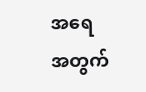အရေအတွက်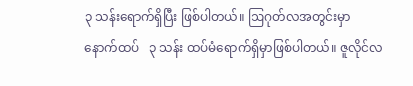၃ သန်းရောက်ရှိပြီး ဖြစ်ပါတယ်။ ဩဂုတ်လအတွင်းမှာ   နောက်ထပ်   ၃ သန်း ထပ်မံရောက်ရှိမှာဖြစ်ပါတယ်။ ဇူလိုင်လ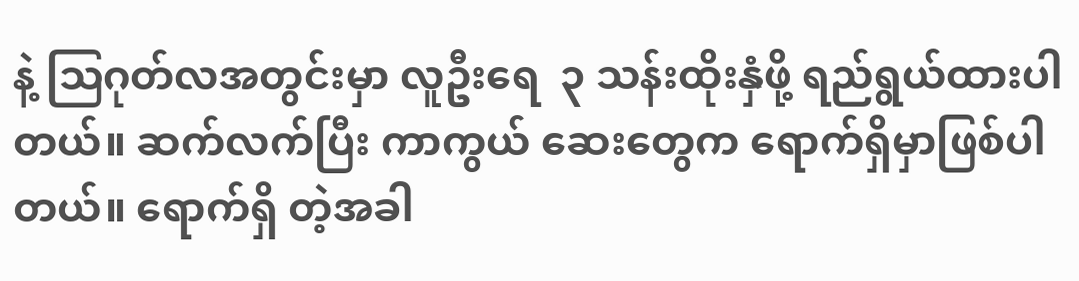နဲ့ ဩဂုတ်လအတွင်းမှာ လူဦးရေ  ၃ သန်းထိုးနှံဖို့ ရည်ရွယ်ထားပါတယ်။ ဆက်လက်ပြီး ကာကွယ် ဆေးတွေက ရောက်ရှိမှာဖြစ်ပါတယ်။ ရောက်ရှိ တဲ့အခါ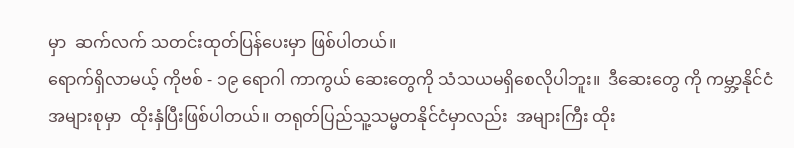မှာ  ဆက်လက် သတင်းထုတ်ပြန်ပေးမှာ ဖြစ်ပါတယ်။
ရောက်ရှိလာမယ့် ကိုဗစ် - ၁၉ ရောဂါ ကာကွယ် ဆေးတွေကို သံသယမရှိစေလိုပါဘူး။  ဒီဆေးတွေ ကို ကမ္ဘာ့နိုင်ငံအများစုမှာ  ထိုးနှံပြီးဖြစ်ပါတယ်။ တရုတ်ပြည်သူ့သမ္မတနိုင်ငံမှာလည်း  အများကြီး ထိုး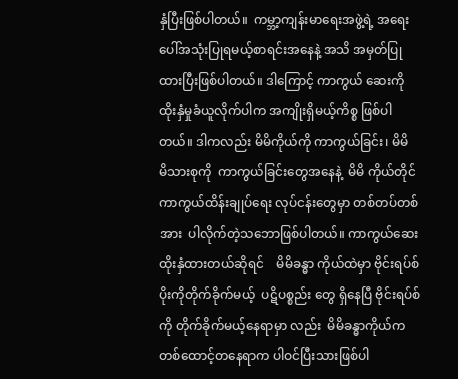နှံပြီးဖြစ်ပါတယ်။  ကမ္ဘာ့ကျန်းမာရေးအဖွဲ့ရဲ့ အရေးပေါ်အသုံးပြုရမယ့်စာရင်းအနေနဲ့ အသိ အမှတ်ပြုထားပြီးဖြစ်ပါတယ်။ ဒါကြောင့် ကာကွယ် ဆေးကို ထိုးနှံမှုခံယူလိုက်ပါက အကျိုးရှိမယ့်ကိစ္စ ဖြစ်ပါတယ်။ ဒါကလည်း မိမိကိုယ်ကို ကာကွယ်ခြင်း၊ မိမိ  မိသားစုကို  ကာကွယ်ခြင်းတွေအနေနဲ့  မိမိ ကိုယ်တိုင် ကာကွယ်ထိန်းချုပ်ရေး လုပ်ငန်းတွေမှာ တစ်တပ်တစ်အား  ပါလိုက်တဲ့သဘောဖြစ်ပါတယ်။ ကာကွယ်ဆေးထိုးနှံထားတယ်ဆိုရင်    မိမိခန္ဓာ ကိုယ်ထဲမှာ ဗိုင်းရပ်စ်ပိုးကိုတိုက်ခိုက်မယ့်  ပဋိပစ္စည်း တွေ ရှိနေပြီ ဗိုင်းရပ်စ်ကို တိုက်ခိုက်မယ့်နေရာမှာ လည်း  မိမိခန္ဓာကိုယ်က   တစ်ထောင့်တနေရာက ပါဝင်ပြီးသားဖြစ်ပါ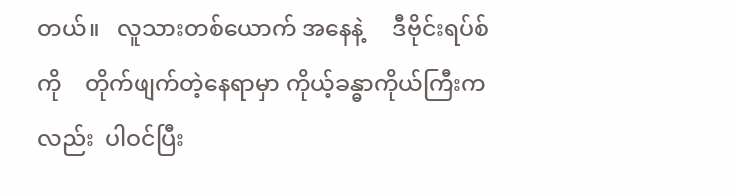တယ်။   လူသားတစ်ယောက် အနေနဲ့     ဒီဗိုင်းရပ်စ်ကို    တိုက်ဖျက်တဲ့နေရာမှာ ကိုယ့်ခန္ဓာကိုယ်ကြီးကလည်း  ပါဝင်ပြီး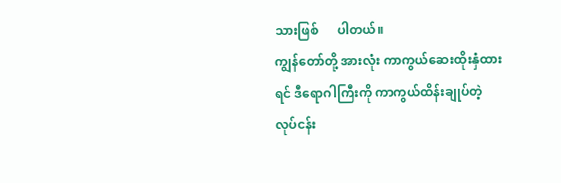သားဖြစ်      ပါတယ်။
ကျွန်တော်တို့ အားလုံး ကာကွယ်ဆေးထိုးနှံထား ရင် ဒီရောဂါကြီးကို ကာကွယ်ထိန်းချုပ်တဲ့ လုပ်ငန်း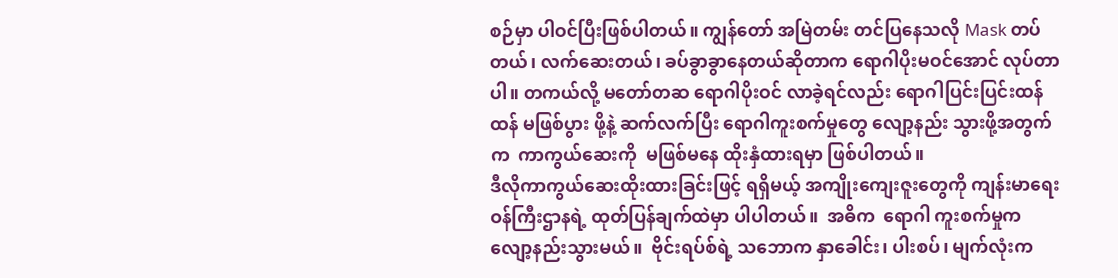စဉ်မှာ ပါဝင်ပြီးဖြစ်ပါတယ်။ ကျွန်တော် အမြဲတမ်း တင်ပြနေသလို Mask တပ်တယ်၊ လက်ဆေးတယ်၊ ခပ်ခွာခွာနေတယ်ဆိုတာက ရောဂါပိုးမဝင်အောင် လုပ်တာပါ။ တကယ်လို့ မတော်တဆ ရောဂါပိုးဝင် လာခဲ့ရင်လည်း ရောဂါပြင်းပြင်းထန်ထန် မဖြစ်ပွား ဖို့နဲ့ ဆက်လက်ပြီး ရောဂါကူးစက်မှုတွေ လျော့နည်း သွားဖို့အတွက်က  ကာကွယ်ဆေးကို  မဖြစ်မနေ ထိုးနှံထားရမှာ ဖြစ်ပါတယ်။
ဒီလိုကာကွယ်ဆေးထိုးထားခြင်းဖြင့် ရရှိမယ့် အကျိုးကျေးဇူးတွေကို ကျန်းမာရေးဝန်ကြီးဌာနရဲ့ ထုတ်ပြန်ချက်ထဲမှာ ပါပါတယ်။  အဓိက  ရောဂါ ကူးစက်မှုက  လျော့နည်းသွားမယ်။  ဗိုင်းရပ်စ်ရဲ့ သဘောက နှာခေါင်း၊ ပါးစပ်၊ မျက်လုံးက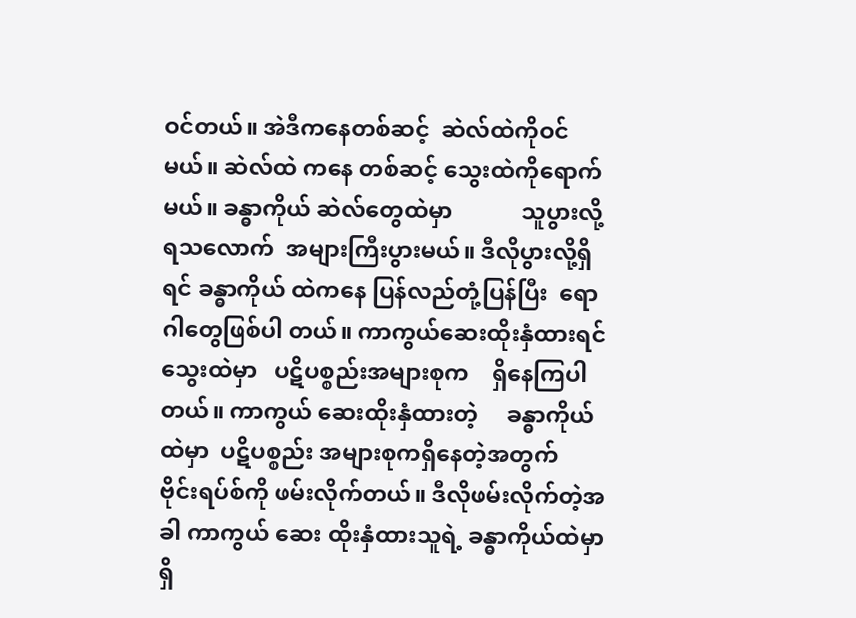ဝင်တယ်။ အဲဒီကနေတစ်ဆင့်  ဆဲလ်ထဲကိုဝင်မယ်။ ဆဲလ်ထဲ ကနေ တစ်ဆင့် သွေးထဲကိုရောက်မယ်။ ခန္ဓာကိုယ် ဆဲလ်တွေထဲမှာ            သူပွားလို့ရသလောက်  အများကြီးပွားမယ်။ ဒီလိုပွားလို့ရှိရင် ခန္ဓာကိုယ် ထဲကနေ ပြန်လည်တုံ့ပြန်ပြီး  ရောဂါတွေဖြစ်ပါ တယ်။ ကာကွယ်ဆေးထိုးနှံထားရင် သွေးထဲမှာ   ပဋိပစ္စည်းအများစုက    ရှိနေကြပါတယ်။ ကာကွယ် ဆေးထိုးနှံထားတဲ့     ခန္ဓာကိုယ်ထဲမှာ  ပဋိပစ္စည်း အများစုကရှိနေတဲ့အတွက်         ဗိုင်းရပ်စ်ကို ဖမ်းလိုက်တယ်။ ဒီလိုဖမ်းလိုက်တဲ့အခါ ကာကွယ် ဆေး ထိုးနှံထားသူရဲ့ ခန္ဓာကိုယ်ထဲမှာရှိ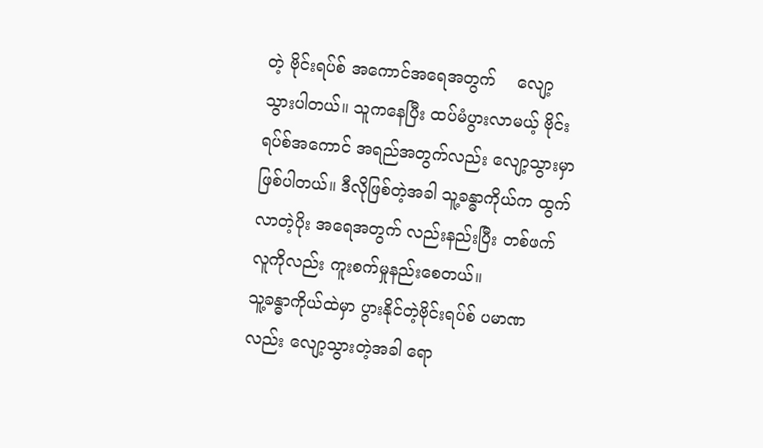တဲ့ ဗိုင်းရပ်စ် အကောင်အရေအတွက်    လျော့သွားပါတယ်။ သူကနေပြီး ထပ်မံပွားလာမယ့် ဗိုင်းရပ်စ်အကောင် အရည်အတွက်လည်း လျော့သွားမှာဖြစ်ပါတယ်။ ဒီလိုဖြစ်တဲ့အခါ သူ့ခန္ဓာကိုယ်က ထွက်လာတဲ့ပိုး အရေအတွက် လည်းနည်းပြီး တစ်ဖက်လူကိုလည်း ကူးစက်မှုနည်းစေတယ်။
သူ့ခန္ဓာကိုယ်ထဲမှာ ပွားနိုင်တဲ့ဗိုင်းရပ်စ် ပမာဏ လည်း လျော့သွားတဲ့အခါ ရော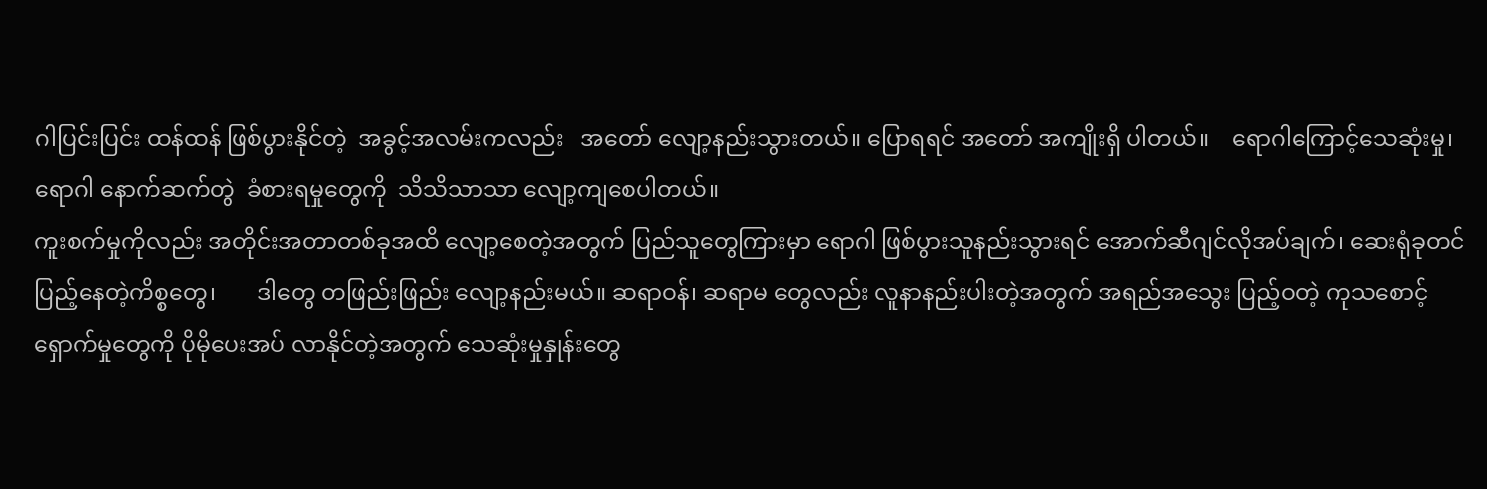ဂါပြင်းပြင်း ထန်ထန် ဖြစ်ပွားနိုင်တဲ့  အခွင့်အလမ်းကလည်း   အတော် လျော့နည်းသွားတယ်။ ပြောရရင် အတော် အကျိုးရှိ ပါတယ်။    ရောဂါကြောင့်သေဆုံးမှု၊   ရောဂါ နောက်ဆက်တွဲ  ခံစားရမှုတွေကို  သိသိသာသာ လျော့ကျစေပါတယ်။
ကူးစက်မှုကိုလည်း အတိုင်းအတာတစ်ခုအထိ လျော့စေတဲ့အတွက် ပြည်သူတွေကြားမှာ ရောဂါ ဖြစ်ပွားသူနည်းသွားရင် အောက်ဆီဂျင်လိုအပ်ချက်၊ ဆေးရုံခုတင်ပြည့်နေတဲ့ကိစ္စတွေ၊       ဒါတွေ တဖြည်းဖြည်း လျော့နည်းမယ်။ ဆရာဝန်၊ ဆရာမ တွေလည်း လူနာနည်းပါးတဲ့အတွက် အရည်အသွေး ပြည့်ဝတဲ့ ကုသစောင့်ရှောက်မှုတွေကို ပိုမိုပေးအပ် လာနိုင်တဲ့အတွက် သေဆုံးမှုနှုန်းတွေ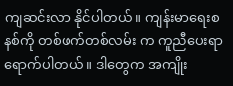ကျဆင်းလာ နိုင်ပါတယ်။ ကျန်းမာရေးစနစ်ကို တစ်ဖက်တစ်လမ်း က ကူညီပေးရာရောက်ပါတယ်။ ဒါတွေက အကျိုး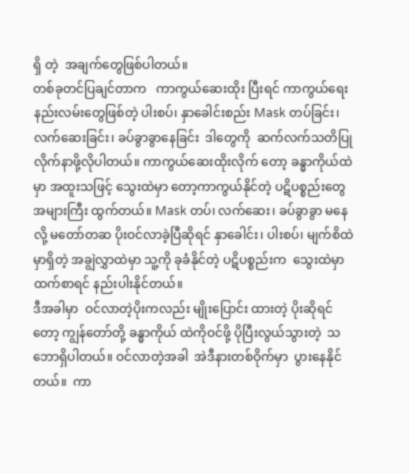ရှိ တဲ့  အချက်တွေဖြစ်ပါတယ်။
တစ်ခုတင်ပြချင်တာက   ကာကွယ်ဆေးထိုး ပြီးရင် ကာကွယ်ရေးနည်းလမ်းတွေဖြစ်တဲ့ ပါးစပ်၊ နှာခေါင်းစည်း Mask တပ်ခြင်း၊ လက်ဆေးခြင်း၊ ခပ်ခွာခွာနေခြင်း  ဒါတွေကို  ဆက်လက်သတိပြု လိုက်နာဖို့လိုပါတယ်။ ကာကွယ်ဆေးထိုးလိုက် တော့ ခန္ဓာကိုယ်ထဲမှာ အထူးသဖြင့် သွေးထဲမှာ တော့ကာကွယ်နိုင်တဲ့ ပဋိပစ္စည်းတွေ အများကြီး ထွက်တယ်။ Mask တပ်၊ လက်ဆေး၊ ခပ်ခွာခွာ မနေလို့ မတော်တဆ ပိုးဝင်လာခဲ့ပြီဆိုရင် နှာခေါင်း၊ ပါးစပ်၊ မျက်စိထဲမှာရှိတဲ့ အချွဲလွှာထဲမှာ သူ့ကို ခုခံနိုင်တဲ့ ပဋိပစ္စည်းက  သွေးထဲမှာထက်စာရင် နည်းပါးနိုင်တယ်။
ဒီအခါမှာ  ဝင်လာတဲ့ပိုးကလည်း မျိုးပြောင်း ထားတဲ့ ပိုးဆိုရင်တော့ ကျွန်တော်တို့ ခန္ဓာကိုယ် ထဲကိုဝင်ဖို့ ပိုပြီးလွယ်သွားတဲ့  သဘောရှိပါတယ်။ ဝင်လာတဲ့အခါ  အဲဒီနားတစ်ဝိုက်မှာ  ပွားနေနိုင် တယ်။  ကာ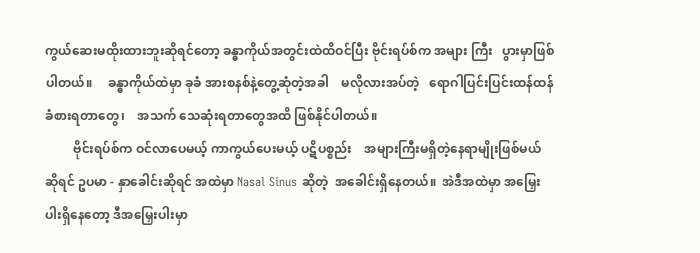ကွယ်ဆေးမထိုးထားဘူးဆိုရင်တော့ ခန္ဓာကိုယ်အတွင်းထဲထိဝင်ပြီး ဗိုင်းရပ်စ်က အများ ကြီး   ပွားမှာဖြစ်ပါတယ်။     ခန္ဓာကိုယ်ထဲမှာ ခုခံ အားစနစ်နဲ့တွေ့ဆုံတဲ့အခါ    မလိုလားအပ်တဲ့   ရောဂါပြင်းပြင်းထန်ထန်ခံစားရတာတွေ၊    အသက် သေဆုံးရတာတွေအထိ ဖြစ်နိုင်ပါတယ်။
         ဗိုင်းရပ်စ်က ဝင်လာပေမယ့် ကာကွယ်ပေးမယ့် ပဋိပစ္စည်း    အများကြီးမရှိတဲ့နေရာမျိုးဖြစ်မယ် ဆိုရင် ဥပမာ - နှာခေါင်းဆိုရင် အထဲမှာ Nasal Sinus ဆိုတဲ့  အခေါင်းရှိနေတယ်။  အဲဒီအထဲမှာ အမြှေးပါးရှိနေတော့ ဒီအမြှေးပါးမှာ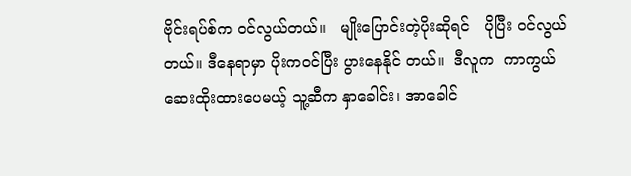ဗိုင်းရပ်စ်က ဝင်လွယ်တယ်။   မျိုးပြောင်းတဲ့ပိုးဆိုရင်   ပိုပြီး ဝင်လွယ်တယ်။ ဒီနေရာမှာ ပိုးကဝင်ပြီး ပွားနေနိုင် တယ်။  ဒီလူက  ကာကွယ်ဆေးထိုးထားပေမယ့် သူ့ဆီက နှာခေါင်း၊ အာခေါင်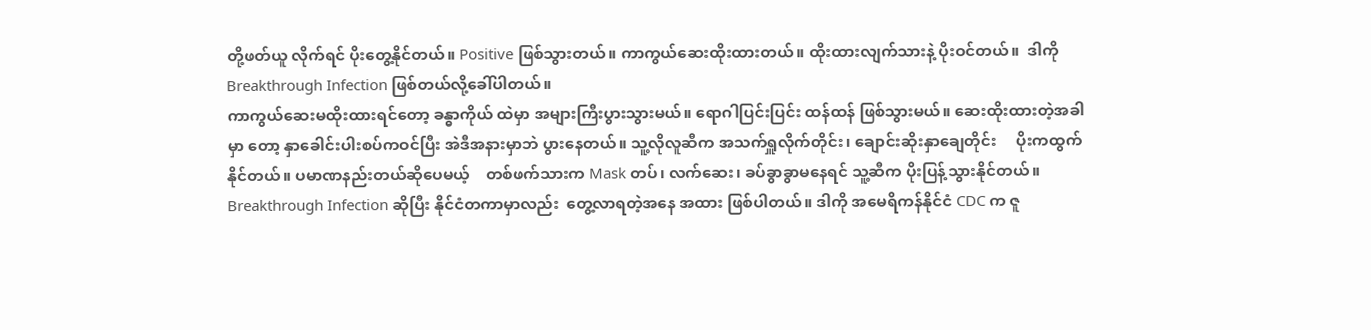တို့ဖတ်ယူ လိုက်ရင် ပိုးတွေ့နိုင်တယ်။ Positive ဖြစ်သွားတယ်။ ကာကွယ်ဆေးထိုးထားတယ်။ ထိုးထားလျက်သားနဲ့ ပိုးဝင်တယ်။  ဒါကို  Breakthrough Infection ဖြစ်တယ်လို့ခေါ်ပါတယ်။
ကာကွယ်ဆေးမထိုးထားရင်တော့ ခန္ဓာကိုယ် ထဲမှာ အများကြီးပွားသွားမယ်။ ရောဂါပြင်းပြင်း ထန်ထန် ဖြစ်သွားမယ်။ ဆေးထိုးထားတဲ့အခါမှာ တော့ နှာခေါင်းပါးစပ်ကဝင်ပြီး အဲဒီအနားမှာဘဲ ပွားနေတယ်။ သူ့လိုလူဆီက အသက်ရှူလိုက်တိုင်း၊ ချောင်းဆိုးနှာချေတိုင်း     ပိုးကထွက်နိုင်တယ်။ ပမာဏနည်းတယ်ဆိုပေမယ့်    တစ်ဖက်သားက Mask တပ်၊ လက်ဆေး၊ ခပ်ခွာခွာမနေရင် သူ့ဆီက ပိုးပြန့်သွားနိုင်တယ်။ Breakthrough Infection ဆိုပြီး နိုင်ငံတကာမှာလည်း  တွေ့လာရတဲ့အနေ အထား ဖြစ်ပါတယ်။ ဒါကို အမေရိကန်နိုင်ငံ CDC က ဇူ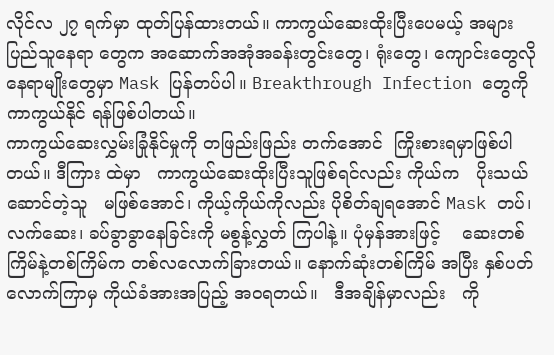လိုင်လ ၂၇ ရက်မှာ ထုတ်ပြန်ထားတယ်။ ကာကွယ်ဆေးထိုးပြီးပေမယ့် အများပြည်သူနေရာ တွေက အဆောက်အအုံအခန်းတွင်းတွေ၊ ရုံးတွေ၊ ကျောင်းတွေလို နေရာမျိုးတွေမှာ Mask ပြန်တပ်ပါ။ Breakthrough Infection တွေကို ကာကွယ်နိုင် ရန်ဖြစ်ပါတယ်။
ကာကွယ်ဆေးလွှမ်းခြုံနိုင်မှုကို တဖြည်းဖြည်း တက်အောင်  ကြိုးစားရမှာဖြစ်ပါတယ်။ ဒီကြား ထဲမှာ   ကာကွယ်ဆေးထိုးပြီးသူဖြစ်ရင်လည်း ကိုယ်က   ပိုးသယ်ဆောင်တဲ့သူ   မဖြစ်အောင်၊ ကိုယ့်ကိုယ်ကိုလည်း ပိုစိတ်ချရအောင် Mask တပ်၊ လက်ဆေး၊ ခပ်ခွာခွာနေခြင်းကို မစွန့်လွှတ် ကြပါနဲ့။ ပုံမှန်အားဖြင့်    ဆေးတစ်ကြိမ်နဲ့တစ်ကြိမ်က တစ်လလောက်ခြားတယ်။ နောက်ဆုံးတစ်ကြိမ် အပြီး နှစ်ပတ်လောက်ကြာမှ ကိုယ်ခံအားအပြည့် အဝရတယ်။   ဒီအချိန်မှာလည်း   ကို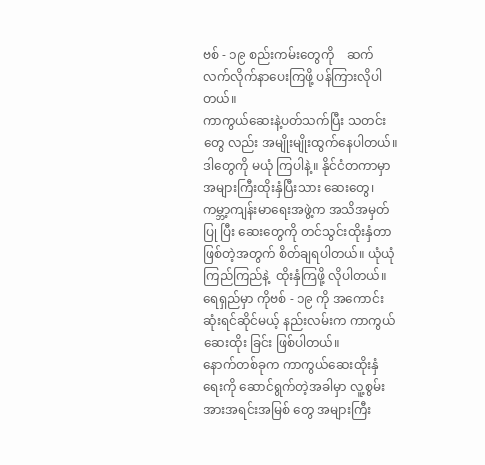ဗစ် - ၁၉ စည်းကမ်းတွေကို    ဆက်လက်လိုက်နာပေးကြဖို့ ပန်ကြားလိုပါတယ်။
ကာကွယ်ဆေးနဲ့ပတ်သက်ပြီး သတင်းတွေ လည်း အမျိုးမျိုးထွက်နေပါတယ်။ ဒါတွေကို မယုံ ကြပါနဲ့။ နိုင်ငံတကာမှာ အများကြီးထိုးနှံပြီးသား ဆေးတွေ၊ ကမ္ဘာ့ကျန်းမာရေးအဖွဲ့က အသိအမှတ်ပြု ပြီး ဆေးတွေကို တင်သွင်းထိုးနှံတာဖြစ်တဲ့အတွက် စိတ်ချရပါတယ်။ ယုံယုံကြည်ကြည်နဲ့  ထိုးနှံကြဖို့ လိုပါတယ်။ ရေရှည်မှာ ကိုဗစ် - ၁၉ ကို အကောင်း ဆုံးရင်ဆိုင်မယ့် နည်းလမ်းက ကာကွယ်ဆေးထိုး ခြင်း ဖြစ်ပါတယ်။
နောက်တစ်ခုက ကာကွယ်ဆေးထိုးနှံရေးကို ဆောင်ရွက်တဲ့အခါမှာ လူ့စွမ်းအားအရင်းအမြစ် တွေ အများကြီး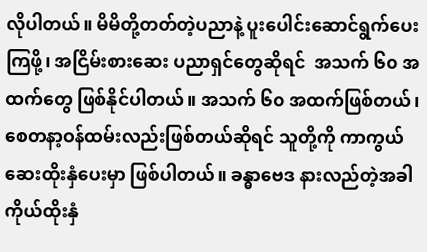လိုပါတယ်။ မိမိတို့တတ်တဲ့ပညာနဲ့ ပူးပေါင်းဆောင်ရွက်ပေးကြဖို့၊ အငြိမ်းစားဆေး ပညာရှင်တွေဆိုရင်  အသက် ၆၀ အထက်တွေ ဖြစ်နိုင်ပါတယ်။ အသက် ၆၀ အထက်ဖြစ်တယ်၊ စေတနာ့ဝန်ထမ်းလည်းဖြစ်တယ်ဆိုရင် သူတို့ကို ကာကွယ်ဆေးထိုးနှံပေးမှာ ဖြစ်ပါတယ်။ ခန္ဓာဗေဒ နားလည်တဲ့အခါ   ကိုယ်ထိုးနှံ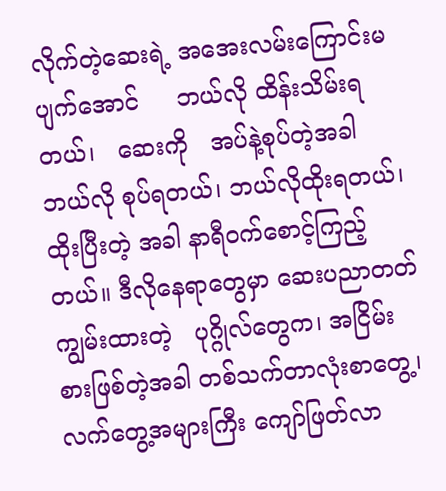လိုက်တဲ့ဆေးရဲ့ အအေးလမ်းကြောင်းမပျက်အောင်     ဘယ်လို ထိန်းသိမ်းရတယ်၊   ဆေးကို   အပ်နဲ့စုပ်တဲ့အခါ ဘယ်လို စုပ်ရတယ်၊ ဘယ်လိုထိုးရတယ်၊ ထိုးပြီးတဲ့ အခါ နာရီဝက်စောင့်ကြည့်တယ်။ ဒီလိုနေရာတွေမှာ ဆေးပညာတတ်ကျွမ်းထားတဲ့   ပုဂ္ဂိုလ်တွေက၊ အငြိမ်းစားဖြစ်တဲ့အခါ တစ်သက်တာလုံးစာတွေ့၊ လက်တွေ့အများကြီး ကျော်ဖြတ်လာ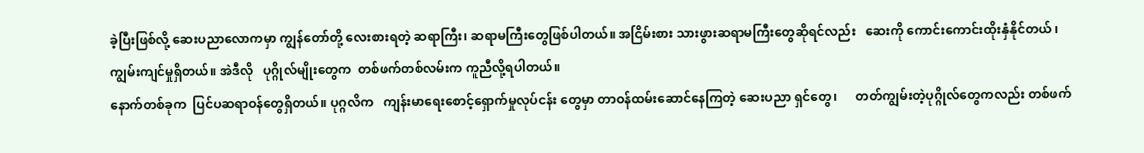ခဲ့ပြီးဖြစ်လို့ ဆေးပညာလောကမှာ ကျွန်တော်တို့ လေးစားရတဲ့ ဆရာကြီး၊ ဆရာမကြီးတွေဖြစ်ပါတယ်။ အငြိမ်းစား သားဖွားဆရာမကြီးတွေဆိုရင်လည်း   ဆေးကို ကောင်းကောင်းထိုးနှံနိုင်တယ် ၊  ကျွမ်းကျင်မှုရှိတယ်။ အဲဒီလို   ပုဂ္ဂိုလ်မျိုးတွေက  တစ်ဖက်တစ်လမ်းက ကူညီလို့ရပါတယ်။
နောက်တစ်ခုက  ပြင်ပဆရာဝန်တွေရှိတယ်။ ပုဂ္ဂလိက   ကျန်းမာရေးစောင့်ရှောက်မှုလုပ်ငန်း တွေမှာ တာဝန်ထမ်းဆောင်နေကြတဲ့ ဆေးပညာ ရှင်တွေ၊      တတ်ကျွမ်းတဲ့ပုဂ္ဂိုလ်တွေကလည်း တစ်ဖက်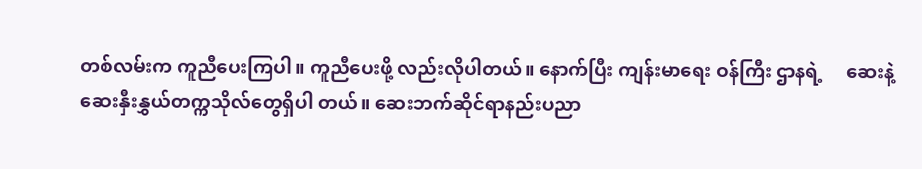တစ်လမ်းက ကူညီပေးကြပါ။ ကူညီပေးဖို့ လည်းလိုပါတယ်။ နောက်ပြီး ကျန်းမာရေး ဝန်ကြီး ဌာနရဲ့     ဆေးနဲ့ဆေးနှီးနွှယ်တက္ကသိုလ်တွေရှိပါ တယ်။ ဆေးဘက်ဆိုင်ရာနည်းပညာ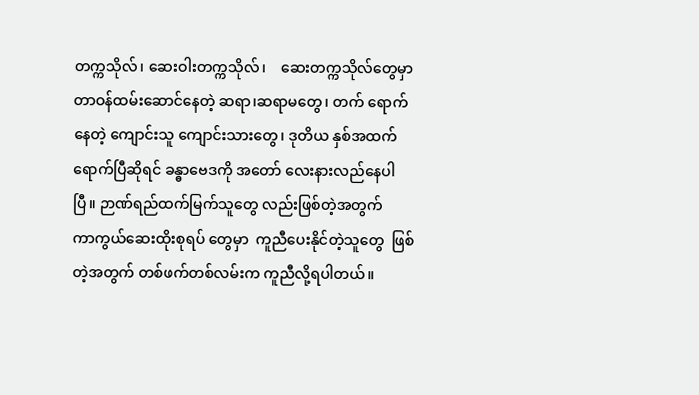တက္ကသိုလ်၊ ဆေးဝါးတက္ကသိုလ်၊    ဆေးတက္ကသိုလ်တွေမှာ တာဝန်ထမ်းဆောင်နေတဲ့ ဆရာ၊ဆရာမတွေ၊ တက် ရောက်နေတဲ့ ကျောင်းသူ ကျောင်းသားတွေ၊ ဒုတိယ နှစ်အထက်ရောက်ပြီဆိုရင် ခန္ဓာဗေဒကို အတော် လေးနားလည်နေပါပြီ။ ဉာဏ်ရည်ထက်မြက်သူတွေ လည်းဖြစ်တဲ့အတွက်    ကာကွယ်ဆေးထိုးစုရပ် တွေမှာ  ကူညီပေးနိုင်တဲ့သူတွေ  ဖြစ်တဲ့အတွက် တစ်ဖက်တစ်လမ်းက ကူညီလို့ရပါတယ်။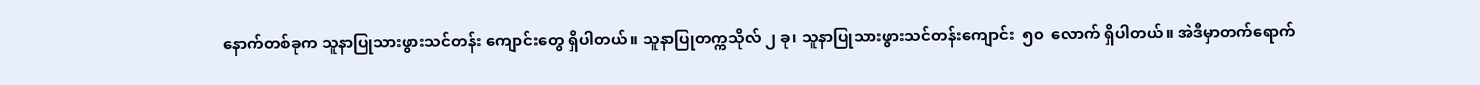နောက်တစ်ခုက သူနာပြုသားဖွားသင်တန်း ကျောင်းတွေ ရှိပါတယ်။ သူနာပြုတက္ကသိုလ် ၂ ခု၊ သူနာပြုသားဖွားသင်တန်းကျောင်း  ၅၀  လောက် ရှိပါတယ်။ အဲဒီမှာတက်ရောက်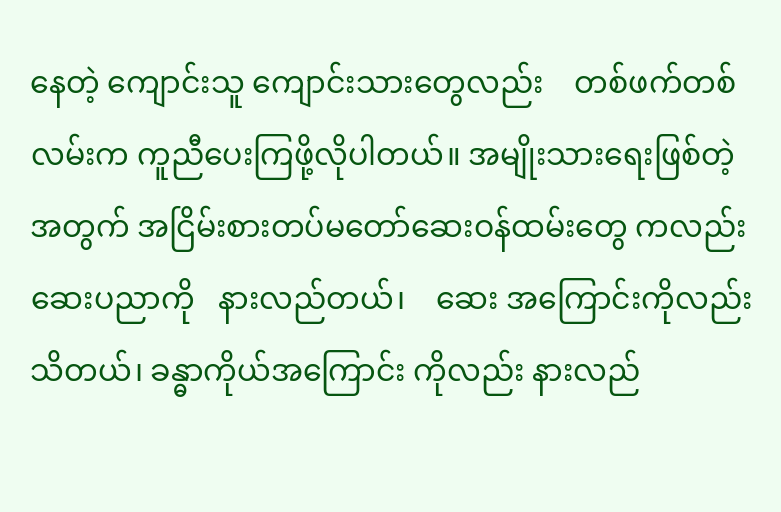နေတဲ့ ကျောင်းသူ ကျောင်းသားတွေလည်း    တစ်ဖက်တစ်လမ်းက ကူညီပေးကြဖို့လိုပါတယ်။ အမျိုးသားရေးဖြစ်တဲ့ အတွက် အငြိမ်းစားတပ်မတော်ဆေးဝန်ထမ်းတွေ ကလည်း     ဆေးပညာကို   နားလည်တယ်၊    ဆေး အကြောင်းကိုလည်းသိတယ်၊ ခန္ဓာကိုယ်အကြောင်း ကိုလည်း နားလည်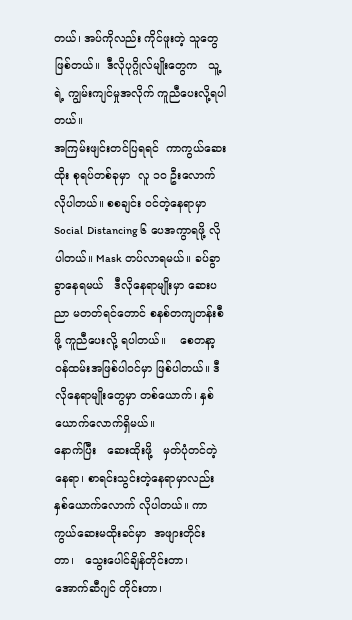တယ်၊ အပ်ကိုလည်း ကိုင်ဖူးတဲ့ သူတွေဖြစ်တယ်။  ဒီလိုပုဂ္ဂိုလ်မျိုးတွေက   သူ့ရဲ့ ကျွမ်းကျင်မှုအလိုက် ကူညီပေးလို့ရပါတယ်။
အကြမ်းဖျင်းတင်ပြရရင်  ကာကွယ်ဆေးထိုး စုရပ်တစ်ခုမှာ  လူ ၁၀ ဦးလောက်  လိုပါတယ်။ စစချင်း ဝင်တဲ့နေရာမှာ  Social  Distancing ၆ ပေအကွာရဖို့ လိုပါတယ်။ Mask တပ်လာရမယ်။ ခပ်ခွာခွာနေရမယ်   ဒီလိုနေရာမျိုးမှာ ဆေးပညာ မတတ်ရင်တောင် စနစ်တကျတန်းစီဖို့ ကူညီပေးလို့ ရပါတယ်။    စေတနာ့ဝန်ထမ်းအဖြစ်ပါဝင်မှာ ဖြစ်ပါတယ်။ ဒီလိုနေရာမျိုးတွေမှာ တစ်ယောက်၊ နှစ်ယောက်လောက်ရှိမယ်။
နောက်ပြီး   ဆေးထိုးဖို့   မှတ်ပုံတင်တဲ့နေရာ၊ စာရင်းသွင်းတဲ့နေရာမှာလည်း  နှစ်ယောက်လောက် လိုပါတယ်။ ကာကွယ်ဆေးမထိုးခင်မှာ  အဖျားတိုင်း တာ၊   သွေးပေါင်ချိန်တိုင်းတာ၊   အောက်ဆီဂျင် တိုင်းတာ၊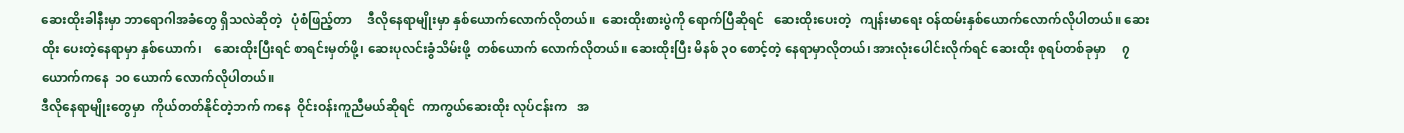ဆေးထိုးခါနီးမှာ ဘာရောဂါအခံတွေ ရှိသလဲဆိုတဲ့   ပုံစံဖြည့်တာ     ဒီလိုနေရာမျိုးမှာ နှစ်ယောက်လောက်လိုတယ်။  ဆေးထိုးစားပွဲကို ရောက်ပြီဆိုရင်   ဆေးထိုးပေးတဲ့   ကျန်းမာရေး ဝန်ထမ်းနှစ်ယောက်လောက်လိုပါတယ်။ ဆေးထိုး ပေးတဲ့နေရာမှာ နှစ်ယောက်၊    ဆေးထိုးပြီးရင် စာရင်းမှတ်ဖို့၊ ဆေးပုလင်းခွံသိမ်းဖို့  တစ်ယောက် လောက်လိုတယ်။ ဆေးထိုးပြီး မိနစ် ၃၀ စောင့်တဲ့ နေရာမှာလိုတယ်၊ အားလုံးပေါင်းလိုက်ရင် ဆေးထိုး စုရပ်တစ်ခုမှာ     ၇  ယောက်ကနေ  ၁၀ ယောက် လောက်လိုပါတယ်။
ဒီလိုနေရာမျိုးတွေမှာ  ကိုယ်တတ်နိုင်တဲ့ဘက် ကနေ  ဝိုင်းဝန်းကူညီမယ်ဆိုရင်  ကာကွယ်ဆေးထိုး လုပ်ငန်းက   အ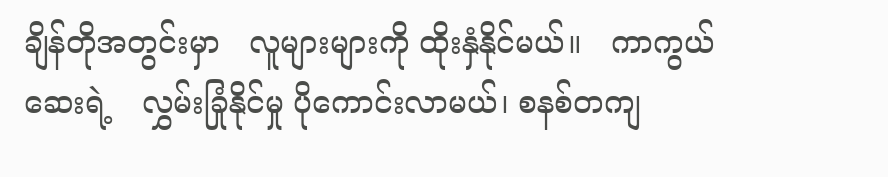ချိန်တိုအတွင်းမှာ   လူများများကို ထိုးနှံနိုင်မယ်။   ကာကွယ်ဆေးရဲ့   လွှမ်းခြုံနိုင်မှု ပိုကောင်းလာမယ်၊ စနစ်တကျ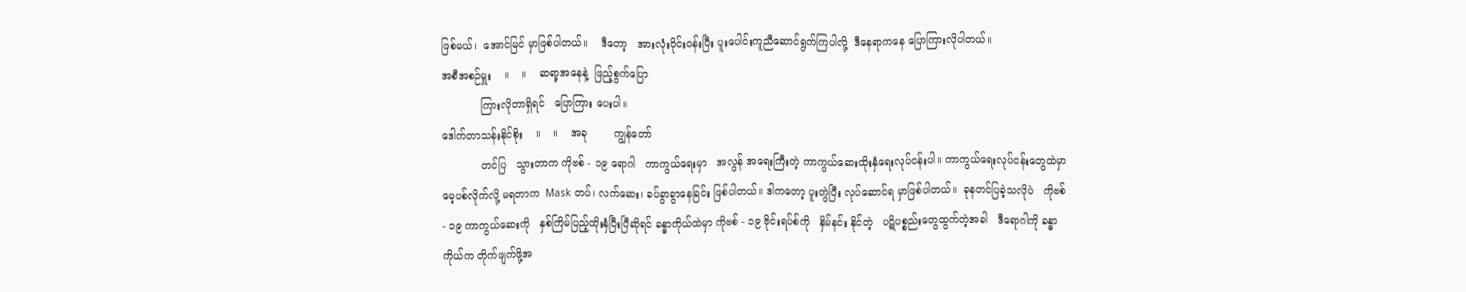ဖြစ်မယ်၊  အောင်မြင် မှာဖြစ်ပါတယ်။    ဒီတော့   အားလုံးဝိုင်းဝန်းပြီး ပူးပေါင်းကူညီဆောင်ရွက်ကြပါလို့  ဒီနေရာကနေ ပြောကြားလိုပါတယ်။
အစီအစဉ်မှူး    ။    ။    ဆရာ့အနေနဲ့  ဖြည့်စွက်ပြော
            ကြားလိုတာရှိရင်   ပြောကြား ပေးပါ။
ဒေါက်တာသန်းနိုင်စိုး    ။    ။    အခု        ကျွန်တော်
            တင်ပြ   သွားတာက ကိုဗစ် - ၁၉ ရောဂါ   ကာကွယ်ရေးမှာ   အလွန် အရေးကြီးတဲ့ ကာကွယ်ဆေးထိုးနှံရေးလုပ်ငန်းပါ။ ကာကွယ်ရေးလုပ်ငန်းတွေထဲမှာ  မေ့ပစ်လိုက်လို့ မရတာက  Mask တပ်၊ လက်ဆေး၊ ခပ်ခွာခွာနေခြင်း ဖြစ်ပါတယ်။ ဒါကတော့ ပူးတွဲပြီး လုပ်ဆောင်ရ မှာဖြစ်ပါတယ်။  ခုနတင်ပြခဲ့သလိုပဲ   ကိုဗစ် - ၁၉ ကာကွယ်ဆေးကို   နှစ်ကြိမ်ပြည့်ထိုးနှံပြီးပြီဆိုရင် ခန္ဓာကိုယ်ထဲမှာ ကိုဗစ် - ၁၉ ဗိုင်းရပ်စ်ကို   နှိမ်နင်း နိုင်တဲ့   ပဋိပစ္စည်းတွေထွက်တဲ့အခါ   ဒီရောဂါကို ခန္ဓာကိုယ်က တိုက်ဖျက်ဖို့အ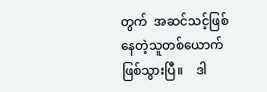တွက်  အဆင်သင့်ဖြစ် နေတဲ့သူတစ်ယောက် ဖြစ်သွားပြီ။    ဒါ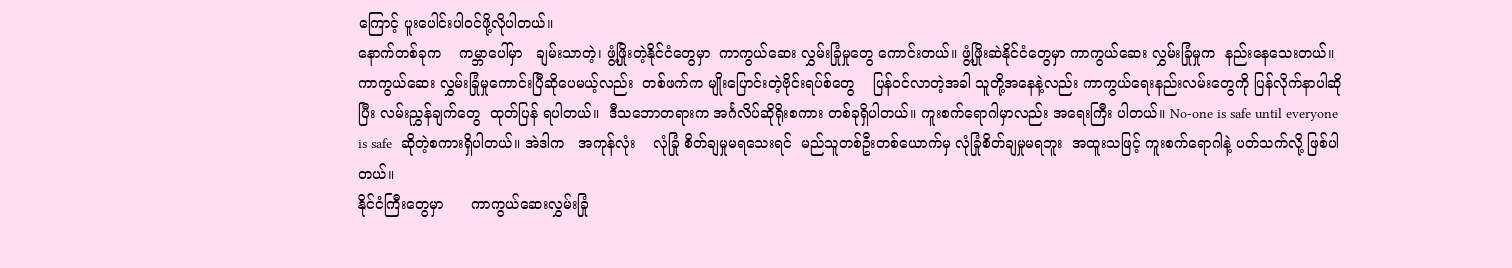ကြောင့် ပူးပေါင်းပါဝင်ဖို့လိုပါတယ်။
နောက်တစ်ခုက    ကမ္ဘာပေါ်မှာ   ချမ်းသာတဲ့၊ ဖွံ့ဖြိုးတဲ့နိုင်ငံတွေမှာ  ကာကွယ်ဆေး လွှမ်းခြုံမှုတွေ ကောင်းတယ်။ ဖွံ့ဖြိုးဆဲနိုင်ငံတွေမှာ ကာကွယ်ဆေး လွှမ်းခြုံမှုက  နည်းနေသေးတယ်။   ကာကွယ်ဆေး လွှမ်းခြုံမှုကောင်းပြီဆိုပေမယ့်လည်း  တစ်ဖက်က မျိုးပြောင်းတဲ့ဗိုင်းရပ်စ်တွေ    ပြန်ဝင်လာတဲ့အခါ သူတို့အနေနဲ့လည်း ကာကွယ်ရေးနည်းလမ်းတွေကို ပြန်လိုက်နာပါဆိုပြီး လမ်းညွှန်ချက်တွေ  ထုတ်ပြန် ရပါတယ်။  ဒီသဘောတရားက အင်္ဂလိပ်ဆိုရိုးစကား တစ်ခုရှိပါတယ်။ ကူးစက်ရောဂါမှာလည်း အရေးကြီး ပါတယ်။ No-one is safe until everyone  is safe  ဆိုတဲ့စကားရှိပါတယ်။ အဲဒါက   အကုန်လုံး    လုံခြုံ စိတ်ချမှုမရသေးရင်  မည်သူတစ်ဦးတစ်ယောက်မှ လုံခြုံစိတ်ချမှုမရဘူး  အထူးသဖြင့် ကူးစက်ရောဂါနဲ့ ပတ်သက်လို့ ဖြစ်ပါတယ်။
နိုင်ငံကြီးတွေမှာ      ကာကွယ်ဆေးလွှမ်းခြုံ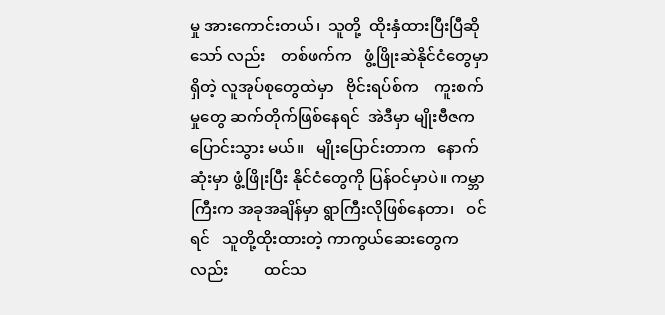မှု အားကောင်းတယ်၊  သူတို့  ထိုးနှံထားပြီးပြီဆိုသော် လည်း    တစ်ဖက်က   ဖွံ့ဖြိုးဆဲနိုင်ငံတွေမှာရှိတဲ့ လူအုပ်စုတွေထဲမှာ   ဗိုင်းရပ်စ်က    ကူးစက်မှုတွေ ဆက်တိုက်ဖြစ်နေရင်  အဲဒီမှာ မျိုးဗီဇကပြောင်းသွား မယ်။   မျိုးပြောင်းတာက   နောက်ဆုံးမှာ ဖွံ့ဖြိုးပြီး နိုင်ငံတွေကို ပြန်ဝင်မှာပဲ။ ကမ္ဘာကြီးက အခုအချိန်မှာ ရွာကြီးလိုဖြစ်နေတာ၊   ဝင်ရင်   သူတို့ထိုးထားတဲ့ ကာကွယ်ဆေးတွေကလည်း         ထင်သ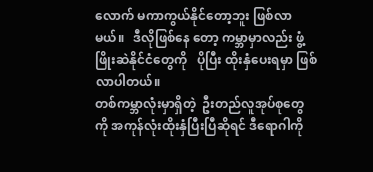လောက် မကာကွယ်နိုင်တော့ဘူး ဖြစ်လာမယ်။   ဒီလိုဖြစ်နေ တော့ ကမ္ဘာမှာလည်း ဖွံ့ဖြိုးဆဲနိုင်ငံတွေကို   ပိုပြီး ထိုးနှံပေးရမှာ ဖြစ်လာပါတယ်။
တစ်ကမ္ဘာလုံးမှာရှိတဲ့  ဦးတည်လူအုပ်စုတွေကို အကုန်လုံးထိုးနှံပြီးပြီဆိုရင် ဒီရောဂါကို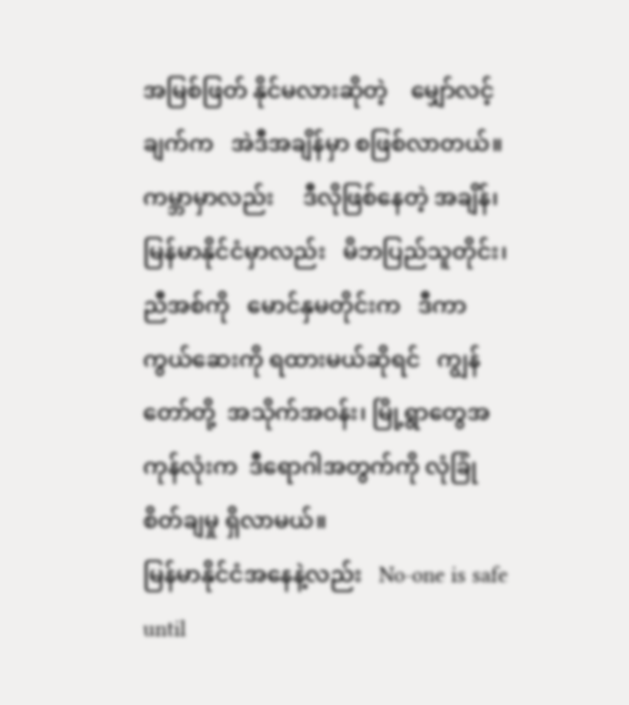အမြစ်ဖြတ် နိုင်မလားဆိုတဲ့    မျှော်လင့်ချက်က   အဲဒီအချိန်မှာ စဖြစ်လာတယ်။   ကမ္ဘာမှာလည်း     ဒီလိုဖြစ်နေတဲ့ အချိန်၊  မြန်မာနိုင်ငံမှာလည်း   မိဘပြည်သူတိုင်း၊ ညီအစ်ကို   မောင်နှမတိုင်းက   ဒီကာကွယ်ဆေးကို ရထားမယ်ဆိုရင်   ကျွန်တော်တို့  အသိုက်အဝန်း၊ မြို့ရွာတွေအကုန်လုံးက  ဒီရောဂါအတွက်ကို လုံခြုံ စိတ်ချမှု ရှိလာမယ်။
မြန်မာနိုင်ငံအနေနဲ့လည်း   No-one is safe until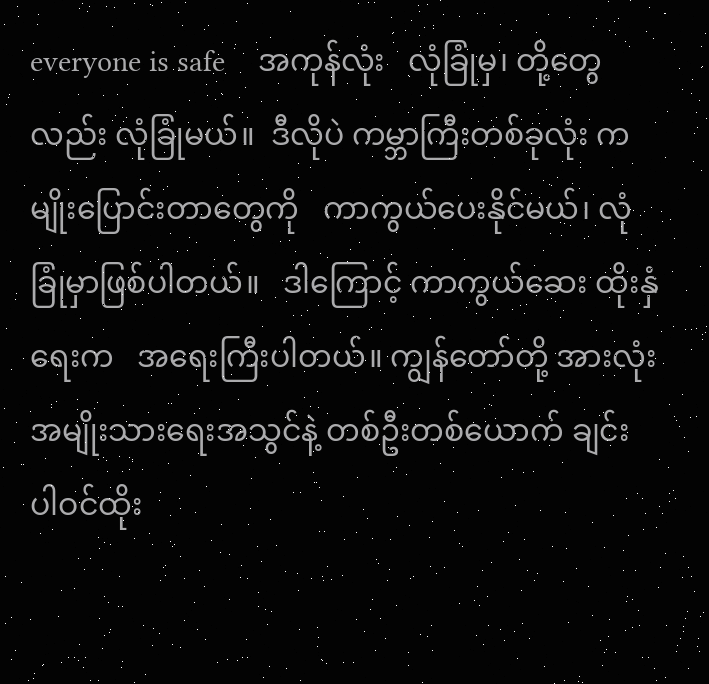everyone is safe    အကုန်လုံး   လုံခြုံမှ၊ တို့တွေလည်း လုံခြုံမယ်။  ဒီလိုပဲ ကမ္ဘာကြီးတစ်ခုလုံး က   မျိုးပြောင်းတာတွေကို   ကာကွယ်ပေးနိုင်မယ်၊ လုံခြုံမှာဖြစ်ပါတယ်။   ဒါကြောင့် ကာကွယ်ဆေး ထိုးနှံရေးက   အရေးကြီးပါတယ်။ ကျွန်တော်တို့ အားလုံး အမျိုးသားရေးအသွင်နဲ့ တစ်ဦးတစ်ယောက် ချင်း ပါဝင်ထိုး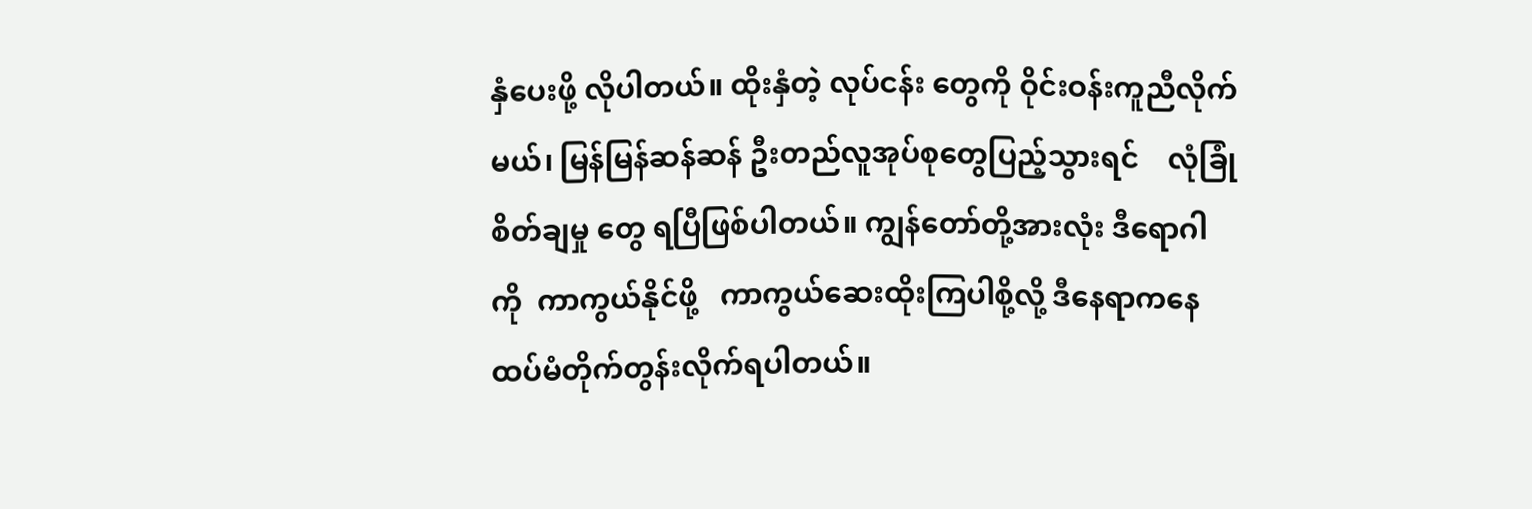နှံပေးဖို့ လိုပါတယ်။ ထိုးနှံတဲ့ လုပ်ငန်း တွေကို ဝိုင်းဝန်းကူညီလိုက်မယ်၊ မြန်မြန်ဆန်ဆန် ဦးတည်လူအုပ်စုတွေပြည့်သွားရင်    လုံခြုံစိတ်ချမှု တွေ ရပြီဖြစ်ပါတယ်။ ကျွန်တော်တို့အားလုံး ဒီရောဂါ ကို  ကာကွယ်နိုင်ဖို့   ကာကွယ်ဆေးထိုးကြပါစို့လို့ ဒီနေရာကနေ ထပ်မံတိုက်တွန်းလိုက်ရပါတယ်။